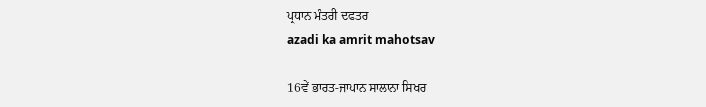ਪ੍ਰਧਾਨ ਮੰਤਰੀ ਦਫਤਰ
azadi ka amrit mahotsav

16ਵੇਂ ਭਾਰਤ-ਜਾਪਾਨ ਸਾਲਾਨਾ ਸਿਖਰ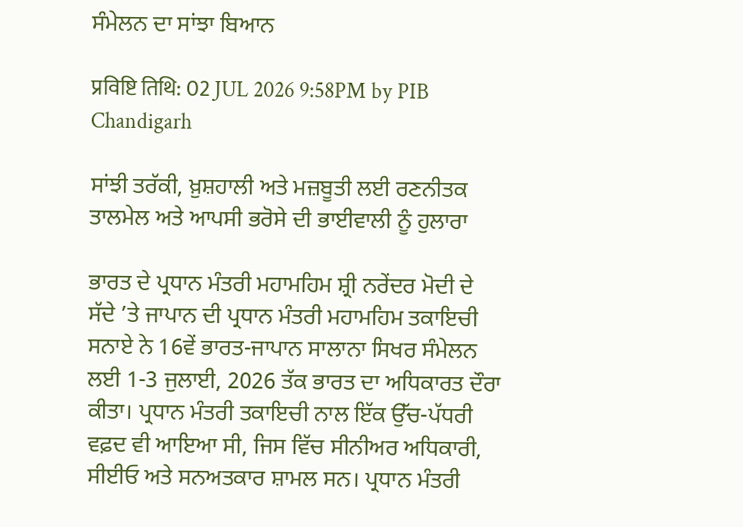ਸੰਮੇਲਨ ਦਾ ਸਾਂਝਾ ਬਿਆਨ

प्रविष्टि तिथि: 02 JUL 2026 9:58PM by PIB Chandigarh

ਸਾਂਝੀ ਤਰੱਕੀ, ਖ਼ੁਸ਼ਹਾਲੀ ਅਤੇ ਮਜ਼ਬੂਤੀ ਲਈ ਰਣਨੀਤਕ ਤਾਲਮੇਲ ਅਤੇ ਆਪਸੀ ਭਰੋਸੇ ਦੀ ਭਾਈਵਾਲੀ ਨੂੰ ਹੁਲਾਰਾ

ਭਾਰਤ ਦੇ ਪ੍ਰਧਾਨ ਮੰਤਰੀ ਮਹਾਮਹਿਮ ਸ਼੍ਰੀ ਨਰੇਂਦਰ ਮੋਦੀ ਦੇ ਸੱਦੇ ’ਤੇ ਜਾਪਾਨ ਦੀ ਪ੍ਰਧਾਨ ਮੰਤਰੀ ਮਹਾਮਹਿਮ ਤਕਾਇਚੀ ਸਨਾਏ ਨੇ 16ਵੇਂ ਭਾਰਤ-ਜਾਪਾਨ ਸਾਲਾਨਾ ਸਿਖਰ ਸੰਮੇਲਨ ਲਈ 1-3 ਜੁਲਾਈ, 2026 ਤੱਕ ਭਾਰਤ ਦਾ ਅਧਿਕਾਰਤ ਦੌਰਾ ਕੀਤਾ। ਪ੍ਰਧਾਨ ਮੰਤਰੀ ਤਕਾਇਚੀ ਨਾਲ ਇੱਕ ਉੱਚ-ਪੱਧਰੀ ਵਫ਼ਦ ਵੀ ਆਇਆ ਸੀ, ਜਿਸ ਵਿੱਚ ਸੀਨੀਅਰ ਅਧਿਕਾਰੀ, ਸੀਈਓ ਅਤੇ ਸਨਅਤਕਾਰ ਸ਼ਾਮਲ ਸਨ। ਪ੍ਰਧਾਨ ਮੰਤਰੀ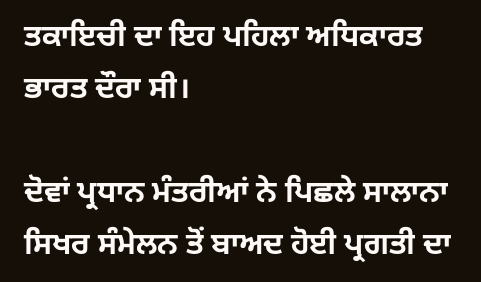ਤਕਾਇਚੀ ਦਾ ਇਹ ਪਹਿਲਾ ਅਧਿਕਾਰਤ ਭਾਰਤ ਦੌਰਾ ਸੀ।

ਦੋਵਾਂ ਪ੍ਰਧਾਨ ਮੰਤਰੀਆਂ ਨੇ ਪਿਛਲੇ ਸਾਲਾਨਾ ਸਿਖਰ ਸੰਮੇਲਨ ਤੋਂ ਬਾਅਦ ਹੋਈ ਪ੍ਰਗਤੀ ਦਾ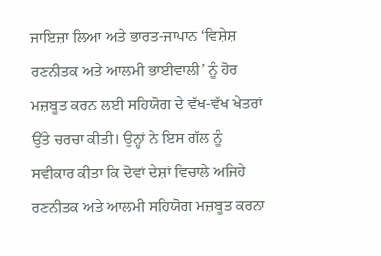ਜਾਇਜ਼ਾ ਲਿਆ ਅਤੇ ਭਾਰਤ-ਜਾਪਾਨ ‘ਵਿਸ਼ੇਸ਼ ਰਣਨੀਤਕ ਅਤੇ ਆਲਮੀ ਭਾਈਵਾਲੀ’ ਨੂੰ ਹੋਰ ਮਜ਼ਬੂਤ ਕਰਨ ਲਈ ਸਹਿਯੋਗ ਦੇ ਵੱਖ-ਵੱਖ ਖੇਤਰਾਂ ਉੱਤੇ ਚਰਚਾ ਕੀਤੀ। ਉਨ੍ਹਾਂ ਨੇ ਇਸ ਗੱਲ ਨੂੰ ਸਵੀਕਾਰ ਕੀਤਾ ਕਿ ਦੋਵਾਂ ਦੇਸ਼ਾਂ ਵਿਚਾਲੇ ਅਜਿਹੇ ਰਣਨੀਤਕ ਅਤੇ ਆਲਮੀ ਸਹਿਯੋਗ ਮਜ਼ਬੂਤ ਕਰਨਾ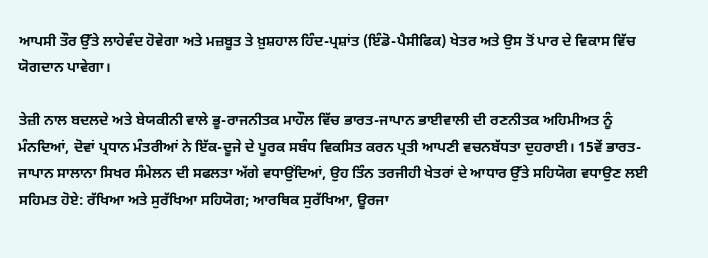ਆਪਸੀ ਤੌਰ ਉੱਤੇ ਲਾਹੇਵੰਦ ਹੋਵੇਗਾ ਅਤੇ ਮਜ਼ਬੂਤ ਤੇ ਖ਼ੁਸ਼ਹਾਲ ਹਿੰਦ-ਪ੍ਰਸ਼ਾਂਤ (ਇੰਡੋ-ਪੈਸੀਫਿਕ) ਖੇਤਰ ਅਤੇ ਉਸ ਤੋਂ ਪਾਰ ਦੇ ਵਿਕਾਸ ਵਿੱਚ ਯੋਗਦਾਨ ਪਾਵੇਗਾ।

ਤੇਜ਼ੀ ਨਾਲ ਬਦਲਦੇ ਅਤੇ ਬੇਯਕੀਨੀ ਵਾਲੇ ਭੂ-ਰਾਜਨੀਤਕ ਮਾਹੌਲ ਵਿੱਚ ਭਾਰਤ-ਜਾਪਾਨ ਭਾਈਵਾਲੀ ਦੀ ਰਣਨੀਤਕ ਅਹਿਮੀਅਤ ਨੂੰ ਮੰਨਦਿਆਂ, ਦੋਵਾਂ ਪ੍ਰਧਾਨ ਮੰਤਰੀਆਂ ਨੇ ਇੱਕ-ਦੂਜੇ ਦੇ ਪੂਰਕ ਸਬੰਧ ਵਿਕਸਿਤ ਕਰਨ ਪ੍ਰਤੀ ਆਪਣੀ ਵਚਨਬੱਧਤਾ ਦੁਹਰਾਈ। 15ਵੇਂ ਭਾਰਤ-ਜਾਪਾਨ ਸਾਲਾਨਾ ਸਿਖਰ ਸੰਮੇਲਨ ਦੀ ਸਫਲਤਾ ਅੱਗੇ ਵਧਾਉਂਦਿਆਂ, ਉਹ ਤਿੰਨ ਤਰਜੀਹੀ ਖੇਤਰਾਂ ਦੇ ਆਧਾਰ ਉੱਤੇ ਸਹਿਯੋਗ ਵਧਾਉਣ ਲਈ ਸਹਿਮਤ ਹੋਏ: ਰੱਖਿਆ ਅਤੇ ਸੁਰੱਖਿਆ ਸਹਿਯੋਗ; ਆਰਥਿਕ ਸੁਰੱਖਿਆ, ਊਰਜਾ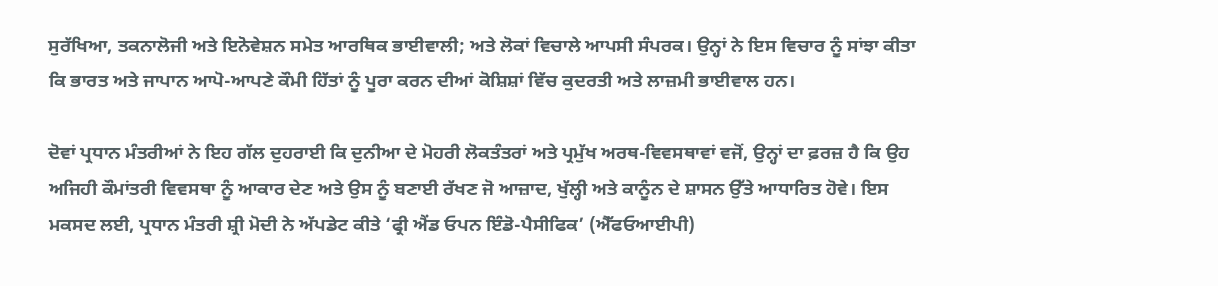ਸੁਰੱਖਿਆ, ਤਕਨਾਲੋਜੀ ਅਤੇ ਇਨੋਵੇਸ਼ਨ ਸਮੇਤ ਆਰਥਿਕ ਭਾਈਵਾਲੀ; ਅਤੇ ਲੋਕਾਂ ਵਿਚਾਲੇ ਆਪਸੀ ਸੰਪਰਕ। ਉਨ੍ਹਾਂ ਨੇ ਇਸ ਵਿਚਾਰ ਨੂੰ ਸਾਂਝਾ ਕੀਤਾ ਕਿ ਭਾਰਤ ਅਤੇ ਜਾਪਾਨ ਆਪੋ-ਆਪਣੇ ਕੌਮੀ ਹਿੱਤਾਂ ਨੂੰ ਪੂਰਾ ਕਰਨ ਦੀਆਂ ਕੋਸ਼ਿਸ਼ਾਂ ਵਿੱਚ ਕੁਦਰਤੀ ਅਤੇ ਲਾਜ਼ਮੀ ਭਾਈਵਾਲ ਹਨ।

ਦੋਵਾਂ ਪ੍ਰਧਾਨ ਮੰਤਰੀਆਂ ਨੇ ਇਹ ਗੱਲ ਦੁਹਰਾਈ ਕਿ ਦੁਨੀਆ ਦੇ ਮੋਹਰੀ ਲੋਕਤੰਤਰਾਂ ਅਤੇ ਪ੍ਰਮੁੱਖ ਅਰਥ-ਵਿਵਸਥਾਵਾਂ ਵਜੋਂ, ਉਨ੍ਹਾਂ ਦਾ ਫ਼ਰਜ਼ ਹੈ ਕਿ ਉਹ ਅਜਿਹੀ ਕੌਮਾਂਤਰੀ ਵਿਵਸਥਾ ਨੂੰ ਆਕਾਰ ਦੇਣ ਅਤੇ ਉਸ ਨੂੰ ਬਣਾਈ ਰੱਖਣ ਜੋ ਆਜ਼ਾਦ, ਖੁੱਲ੍ਹੀ ਅਤੇ ਕਾਨੂੰਨ ਦੇ ਸ਼ਾਸਨ ਉੱਤੇ ਆਧਾਰਿਤ ਹੋਵੇ। ਇਸ ਮਕਸਦ ਲਈ, ਪ੍ਰਧਾਨ ਮੰਤਰੀ ਸ਼੍ਰੀ ਮੋਦੀ ਨੇ ਅੱਪਡੇਟ ਕੀਤੇ ‘ਫ੍ਰੀ ਐਂਡ ਓਪਨ ਇੰਡੋ-ਪੈਸੀਫਿਕ’ (ਐੱਫਓਆਈਪੀ)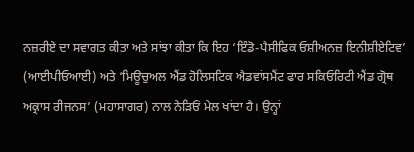ਨਜ਼ਰੀਏ ਦਾ ਸਵਾਗਤ ਕੀਤਾ ਅਤੇ ਸਾਂਝਾ ਕੀਤਾ ਕਿ ਇਹ ‘ਇੰਡੋ-ਪੈਸੀਫਿਕ ਓਸ਼ੀਅਨਜ਼ ਇਨੀਸ਼ੀਏਟਿਵ’ (ਆਈਪੀਓਆਈ) ਅਤੇ ‘ਮਿਊਚੁਅਲ ਐਂਡ ਹੋਲਿਸਟਿਕ ਐਡਵਾਂਸਮੈਂਟ ਫਾਰ ਸਕਿਓਰਿਟੀ ਐਂਡ ਗ੍ਰੋਥ ਅਕ੍ਰਾਸ ਰੀਜਨਸ’ (ਮਹਾਸਾਗਰ) ਨਾਲ ਨੇੜਿਓਂ ਮੇਲ ਖਾਂਦਾ ਹੈ। ਉਨ੍ਹਾਂ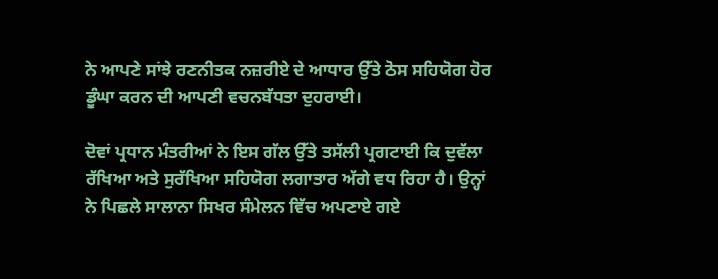ਨੇ ਆਪਣੇ ਸਾਂਝੇ ਰਣਨੀਤਕ ਨਜ਼ਰੀਏ ਦੇ ਆਧਾਰ ਉੱਤੇ ਠੋਸ ਸਹਿਯੋਗ ਹੋਰ ਡੂੰਘਾ ਕਰਨ ਦੀ ਆਪਣੀ ਵਚਨਬੱਧਤਾ ਦੁਹਰਾਈ।

ਦੋਵਾਂ ਪ੍ਰਧਾਨ ਮੰਤਰੀਆਂ ਨੇ ਇਸ ਗੱਲ ਉੱਤੇ ਤਸੱਲੀ ਪ੍ਰਗਟਾਈ ਕਿ ਦੁਵੱਲਾ ਰੱਖਿਆ ਅਤੇ ਸੁਰੱਖਿਆ ਸਹਿਯੋਗ ਲਗਾਤਾਰ ਅੱਗੇ ਵਧ ਰਿਹਾ ਹੈ। ਉਨ੍ਹਾਂ ਨੇ ਪਿਛਲੇ ਸਾਲਾਨਾ ਸਿਖਰ ਸੰਮੇਲਨ ਵਿੱਚ ਅਪਣਾਏ ਗਏ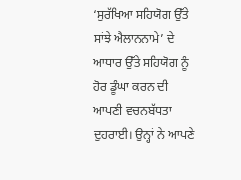‘ਸੁਰੱਖਿਆ ਸਹਿਯੋਗ ਉੱਤੇ ਸਾਂਝੇ ਐਲਾਨਨਾਮੇ’ ਦੇ ਆਧਾਰ ਉੱਤੇ ਸਹਿਯੋਗ ਨੂੰ ਹੋਰ ਡੂੰਘਾ ਕਰਨ ਦੀ ਆਪਣੀ ਵਚਨਬੱਧਤਾ ਦੁਹਰਾਈ। ਉਨ੍ਹਾਂ ਨੇ ਆਪਣੇ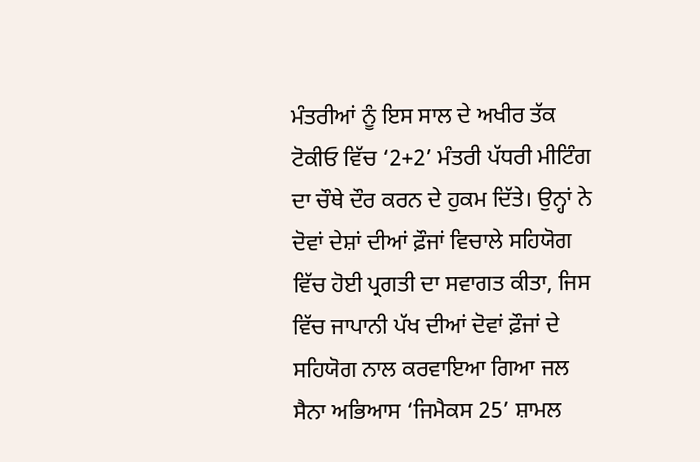ਮੰਤਰੀਆਂ ਨੂੰ ਇਸ ਸਾਲ ਦੇ ਅਖੀਰ ਤੱਕ ਟੋਕੀਓ ਵਿੱਚ ‘2+2’ ਮੰਤਰੀ ਪੱਧਰੀ ਮੀਟਿੰਗ ਦਾ ਚੌਥੇ ਦੌਰ ਕਰਨ ਦੇ ਹੁਕਮ ਦਿੱਤੇ। ਉਨ੍ਹਾਂ ਨੇ ਦੋਵਾਂ ਦੇਸ਼ਾਂ ਦੀਆਂ ਫ਼ੌਜਾਂ ਵਿਚਾਲੇ ਸਹਿਯੋਗ ਵਿੱਚ ਹੋਈ ਪ੍ਰਗਤੀ ਦਾ ਸਵਾਗਤ ਕੀਤਾ, ਜਿਸ ਵਿੱਚ ਜਾਪਾਨੀ ਪੱਖ ਦੀਆਂ ਦੋਵਾਂ ਫ਼ੌਜਾਂ ਦੇ ਸਹਿਯੋਗ ਨਾਲ ਕਰਵਾਇਆ ਗਿਆ ਜਲ ਸੈਨਾ ਅਭਿਆਸ ‘ਜਿਮੈਕਸ 25’ ਸ਼ਾਮਲ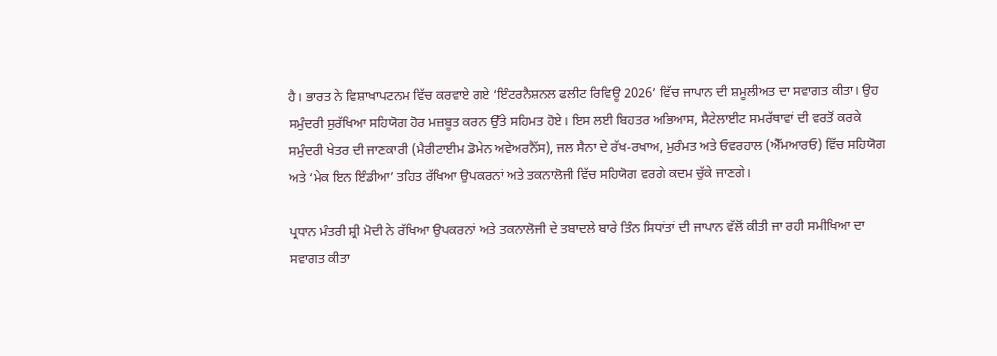ਹੈ। ਭਾਰਤ ਨੇ ਵਿਸ਼ਾਖਾਪਟਨਮ ਵਿੱਚ ਕਰਵਾਏ ਗਏ ‘ਇੰਟਰਨੈਸ਼ਨਲ ਫਲੀਟ ਰਿਵਿਊ 2026’ ਵਿੱਚ ਜਾਪਾਨ ਦੀ ਸ਼ਮੂਲੀਅਤ ਦਾ ਸਵਾਗਤ ਕੀਤਾ। ਉਹ ਸਮੁੰਦਰੀ ਸੁਰੱਖਿਆ ਸਹਿਯੋਗ ਹੋਰ ਮਜ਼ਬੂਤ ਕਰਨ ਉੱਤੇ ਸਹਿਮਤ ਹੋਏ। ਇਸ ਲਈ ਬਿਹਤਰ ਅਭਿਆਸ, ਸੈਟੇਲਾਈਟ ਸਮਰੱਥਾਵਾਂ ਦੀ ਵਰਤੋਂ ਕਰਕੇ ਸਮੁੰਦਰੀ ਖੇਤਰ ਦੀ ਜਾਣਕਾਰੀ (ਮੈਰੀਟਾਈਮ ਡੋਮੇਨ ਅਵੇਅਰਨੈੱਸ), ਜਲ ਸੈਨਾ ਦੇ ਰੱਖ-ਰਖਾਅ, ਮੁਰੰਮਤ ਅਤੇ ਓਵਰਹਾਲ (ਐੱਮਆਰਓ) ਵਿੱਚ ਸਹਿਯੋਗ ਅਤੇ ‘ਮੇਕ ਇਨ ਇੰਡੀਆ’ ਤਹਿਤ ਰੱਖਿਆ ਉਪਕਰਨਾਂ ਅਤੇ ਤਕਨਾਲੋਜੀ ਵਿੱਚ ਸਹਿਯੋਗ ਵਰਗੇ ਕਦਮ ਚੁੱਕੇ ਜਾਣਗੇ।

ਪ੍ਰਧਾਨ ਮੰਤਰੀ ਸ਼੍ਰੀ ਮੋਦੀ ਨੇ ਰੱਖਿਆ ਉਪਕਰਨਾਂ ਅਤੇ ਤਕਨਾਲੋਜੀ ਦੇ ਤਬਾਦਲੇ ਬਾਰੇ ਤਿੰਨ ਸਿਧਾਂਤਾਂ ਦੀ ਜਾਪਾਨ ਵੱਲੋਂ ਕੀਤੀ ਜਾ ਰਹੀ ਸਮੀਖਿਆ ਦਾ ਸਵਾਗਤ ਕੀਤਾ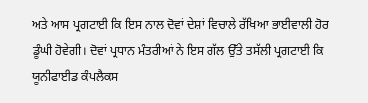ਅਤੇ ਆਸ ਪ੍ਰਗਟਾਈ ਕਿ ਇਸ ਨਾਲ ਦੋਵਾਂ ਦੇਸ਼ਾਂ ਵਿਚਾਲੇ ਰੱਖਿਆ ਭਾਈਵਾਲੀ ਹੋਰ ਡੂੰਘੀ ਹੋਵੇਗੀ। ਦੋਵਾਂ ਪ੍ਰਧਾਨ ਮੰਤਰੀਆਂ ਨੇ ਇਸ ਗੱਲ ਉੱਤੇ ਤਸੱਲੀ ਪ੍ਰਗਟਾਈ ਕਿ ਯੂਨੀਫਾਈਡ ਕੰਪਲੈਕਸ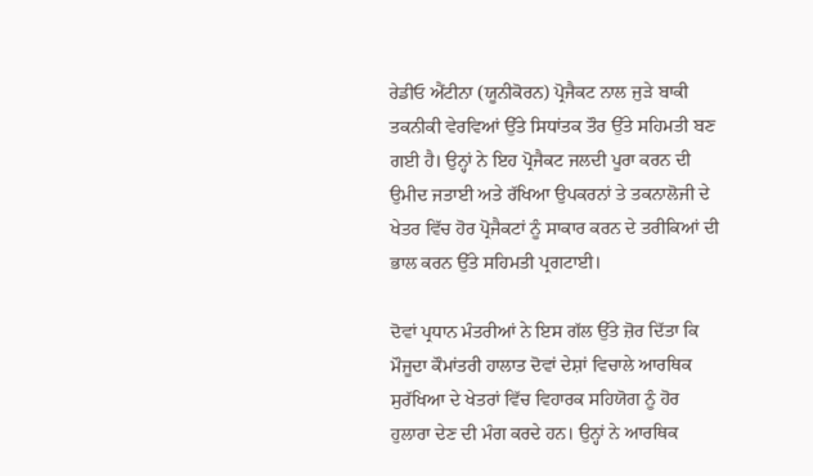ਰੇਡੀਓ ਐਂਟੀਨਾ (ਯੂਨੀਕੋਰਨ) ਪ੍ਰੋਜੈਕਟ ਨਾਲ ਜੁੜੇ ਬਾਕੀ ਤਕਨੀਕੀ ਵੇਰਵਿਆਂ ਉੱਤੇ ਸਿਧਾਂਤਕ ਤੌਰ ਉੱਤੇ ਸਹਿਮਤੀ ਬਣ ਗਈ ਹੈ। ਉਨ੍ਹਾਂ ਨੇ ਇਹ ਪ੍ਰੋਜੈਕਟ ਜਲਦੀ ਪੂਰਾ ਕਰਨ ਦੀ ਉਮੀਦ ਜਤਾਈ ਅਤੇ ਰੱਖਿਆ ਉਪਕਰਨਾਂ ਤੇ ਤਕਨਾਲੋਜੀ ਦੇ ਖੇਤਰ ਵਿੱਚ ਹੋਰ ਪ੍ਰੋਜੈਕਟਾਂ ਨੂੰ ਸਾਕਾਰ ਕਰਨ ਦੇ ਤਰੀਕਿਆਂ ਦੀ ਭਾਲ ਕਰਨ ਉੱਤੇ ਸਹਿਮਤੀ ਪ੍ਰਗਟਾਈ।

ਦੋਵਾਂ ਪ੍ਰਧਾਨ ਮੰਤਰੀਆਂ ਨੇ ਇਸ ਗੱਲ ਉੱਤੇ ਜ਼ੋਰ ਦਿੱਤਾ ਕਿ ਮੌਜੂਦਾ ਕੌਮਾਂਤਰੀ ਹਾਲਾਤ ਦੋਵਾਂ ਦੇਸ਼ਾਂ ਵਿਚਾਲੇ ਆਰਥਿਕ ਸੁਰੱਖਿਆ ਦੇ ਖੇਤਰਾਂ ਵਿੱਚ ਵਿਹਾਰਕ ਸਹਿਯੋਗ ਨੂੰ ਹੋਰ ਹੁਲਾਰਾ ਦੇਣ ਦੀ ਮੰਗ ਕਰਦੇ ਹਨ। ਉਨ੍ਹਾਂ ਨੇ ਆਰਥਿਕ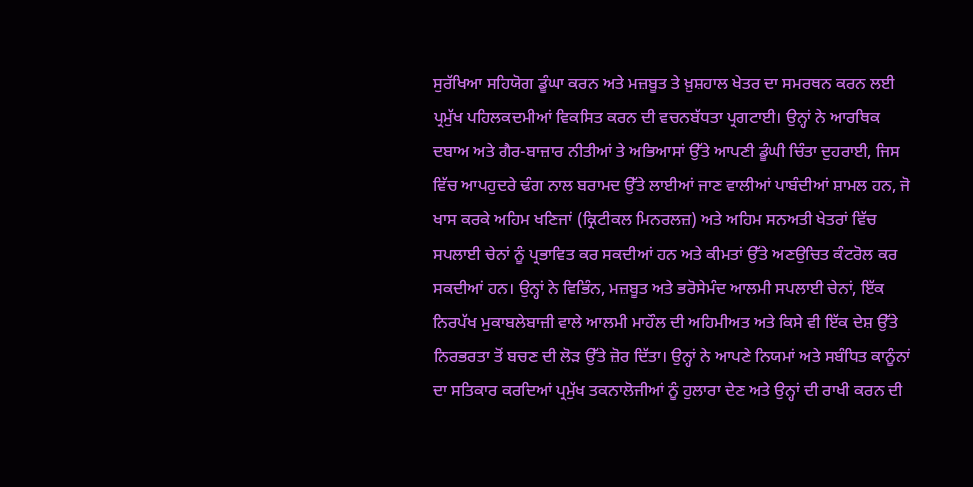ਸੁਰੱਖਿਆ ਸਹਿਯੋਗ ਡੂੰਘਾ ਕਰਨ ਅਤੇ ਮਜ਼ਬੂਤ ਤੇ ਖ਼ੁਸ਼ਹਾਲ ਖੇਤਰ ਦਾ ਸਮਰਥਨ ਕਰਨ ਲਈ ਪ੍ਰਮੁੱਖ ਪਹਿਲਕਦਮੀਆਂ ਵਿਕਸਿਤ ਕਰਨ ਦੀ ਵਚਨਬੱਧਤਾ ਪ੍ਰਗਟਾਈ। ਉਨ੍ਹਾਂ ਨੇ ਆਰਥਿਕ ਦਬਾਅ ਅਤੇ ਗੈਰ-ਬਾਜ਼ਾਰ ਨੀਤੀਆਂ ਤੇ ਅਭਿਆਸਾਂ ਉੱਤੇ ਆਪਣੀ ਡੂੰਘੀ ਚਿੰਤਾ ਦੁਹਰਾਈ, ਜਿਸ ਵਿੱਚ ਆਪਹੁਦਰੇ ਢੰਗ ਨਾਲ ਬਰਾਮਦ ਉੱਤੇ ਲਾਈਆਂ ਜਾਣ ਵਾਲੀਆਂ ਪਾਬੰਦੀਆਂ ਸ਼ਾਮਲ ਹਨ, ਜੋ ਖਾਸ ਕਰਕੇ ਅਹਿਮ ਖਣਿਜਾਂ (ਕ੍ਰਿਟੀਕਲ ਮਿਨਰਲਜ਼) ਅਤੇ ਅਹਿਮ ਸਨਅਤੀ ਖੇਤਰਾਂ ਵਿੱਚ ਸਪਲਾਈ ਚੇਨਾਂ ਨੂੰ ਪ੍ਰਭਾਵਿਤ ਕਰ ਸਕਦੀਆਂ ਹਨ ਅਤੇ ਕੀਮਤਾਂ ਉੱਤੇ ਅਣਉਚਿਤ ਕੰਟਰੋਲ ਕਰ ਸਕਦੀਆਂ ਹਨ। ਉਨ੍ਹਾਂ ਨੇ ਵਿਭਿੰਨ, ਮਜ਼ਬੂਤ ਅਤੇ ਭਰੋਸੇਮੰਦ ਆਲਮੀ ਸਪਲਾਈ ਚੇਨਾਂ, ਇੱਕ ਨਿਰਪੱਖ ਮੁਕਾਬਲੇਬਾਜ਼ੀ ਵਾਲੇ ਆਲਮੀ ਮਾਹੌਲ ਦੀ ਅਹਿਮੀਅਤ ਅਤੇ ਕਿਸੇ ਵੀ ਇੱਕ ਦੇਸ਼ ਉੱਤੇ ਨਿਰਭਰਤਾ ਤੋਂ ਬਚਣ ਦੀ ਲੋੜ ਉੱਤੇ ਜ਼ੋਰ ਦਿੱਤਾ। ਉਨ੍ਹਾਂ ਨੇ ਆਪਣੇ ਨਿਯਮਾਂ ਅਤੇ ਸਬੰਧਿਤ ਕਾਨੂੰਨਾਂ ਦਾ ਸਤਿਕਾਰ ਕਰਦਿਆਂ ਪ੍ਰਮੁੱਖ ਤਕਨਾਲੋਜੀਆਂ ਨੂੰ ਹੁਲਾਰਾ ਦੇਣ ਅਤੇ ਉਨ੍ਹਾਂ ਦੀ ਰਾਖੀ ਕਰਨ ਦੀ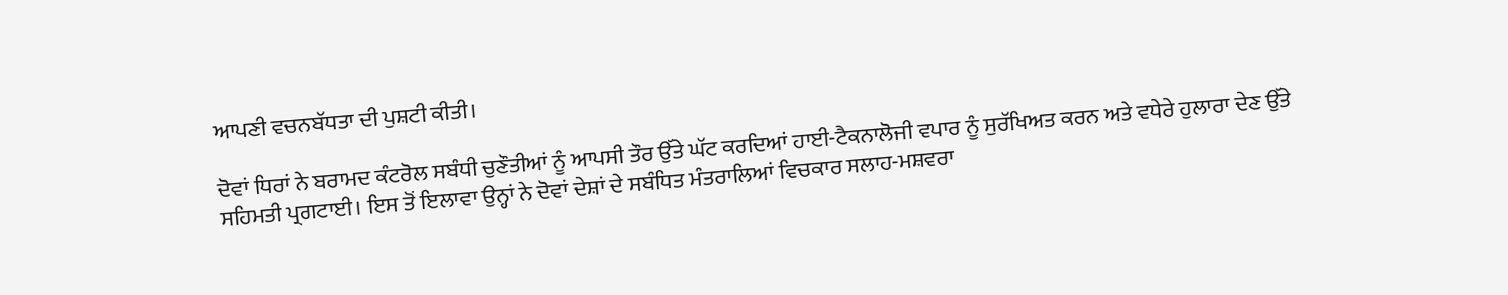ਆਪਣੀ ਵਚਨਬੱਧਤਾ ਦੀ ਪੁਸ਼ਟੀ ਕੀਤੀ।

ਦੋਵਾਂ ਧਿਰਾਂ ਨੇ ਬਰਾਮਦ ਕੰਟਰੋਲ ਸਬੰਧੀ ਚੁਣੌਤੀਆਂ ਨੂੰ ਆਪਸੀ ਤੌਰ ਉੱਤੇ ਘੱਟ ਕਰਦਿਆਂ ਹਾਈ-ਟੈਕਨਾਲੋਜੀ ਵਪਾਰ ਨੂੰ ਸੁਰੱਖਿਅਤ ਕਰਨ ਅਤੇ ਵਧੇਰੇ ਹੁਲਾਰਾ ਦੇਣ ਉੱਤੇ ਸਹਿਮਤੀ ਪ੍ਰਗਟਾਈ। ਇਸ ਤੋਂ ਇਲਾਵਾ ਉਨ੍ਹਾਂ ਨੇ ਦੋਵਾਂ ਦੇਸ਼ਾਂ ਦੇ ਸਬੰਧਿਤ ਮੰਤਰਾਲਿਆਂ ਵਿਚਕਾਰ ਸਲਾਹ-ਮਸ਼ਵਰਾ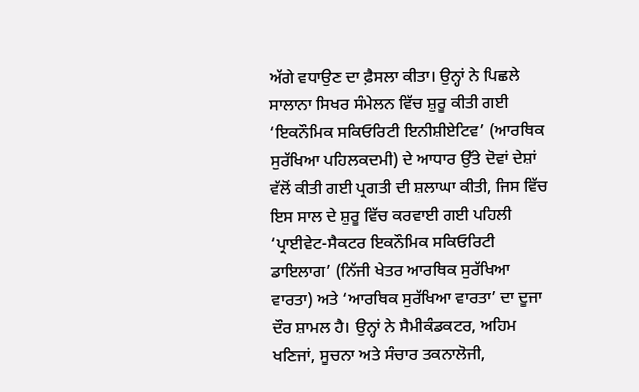ਅੱਗੇ ਵਧਾਉਣ ਦਾ ਫ਼ੈਸਲਾ ਕੀਤਾ। ਉਨ੍ਹਾਂ ਨੇ ਪਿਛਲੇ ਸਾਲਾਨਾ ਸਿਖਰ ਸੰਮੇਲਨ ਵਿੱਚ ਸ਼ੁਰੂ ਕੀਤੀ ਗਈ ‘ਇਕਨੌਮਿਕ ਸਕਿਓਰਿਟੀ ਇਨੀਸ਼ੀਏਟਿਵ’ (ਆਰਥਿਕ ਸੁਰੱਖਿਆ ਪਹਿਲਕਦਮੀ) ਦੇ ਆਧਾਰ ਉੱਤੇ ਦੋਵਾਂ ਦੇਸ਼ਾਂ ਵੱਲੋਂ ਕੀਤੀ ਗਈ ਪ੍ਰਗਤੀ ਦੀ ਸ਼ਲਾਘਾ ਕੀਤੀ, ਜਿਸ ਵਿੱਚ ਇਸ ਸਾਲ ਦੇ ਸ਼ੁਰੂ ਵਿੱਚ ਕਰਵਾਈ ਗਈ ਪਹਿਲੀ ‘ਪ੍ਰਾਈਵੇਟ-ਸੈਕਟਰ ਇਕਨੌਮਿਕ ਸਕਿਓਰਿਟੀ ਡਾਇਲਾਗ’ (ਨਿੱਜੀ ਖੇਤਰ ਆਰਥਿਕ ਸੁਰੱਖਿਆ ਵਾਰਤਾ) ਅਤੇ ‘ਆਰਥਿਕ ਸੁਰੱਖਿਆ ਵਾਰਤਾ’ ਦਾ ਦੂਜਾ ਦੌਰ ਸ਼ਾਮਲ ਹੈ। ਉਨ੍ਹਾਂ ਨੇ ਸੈਮੀਕੰਡਕਟਰ, ਅਹਿਮ ਖਣਿਜਾਂ, ਸੂਚਨਾ ਅਤੇ ਸੰਚਾਰ ਤਕਨਾਲੋਜੀ,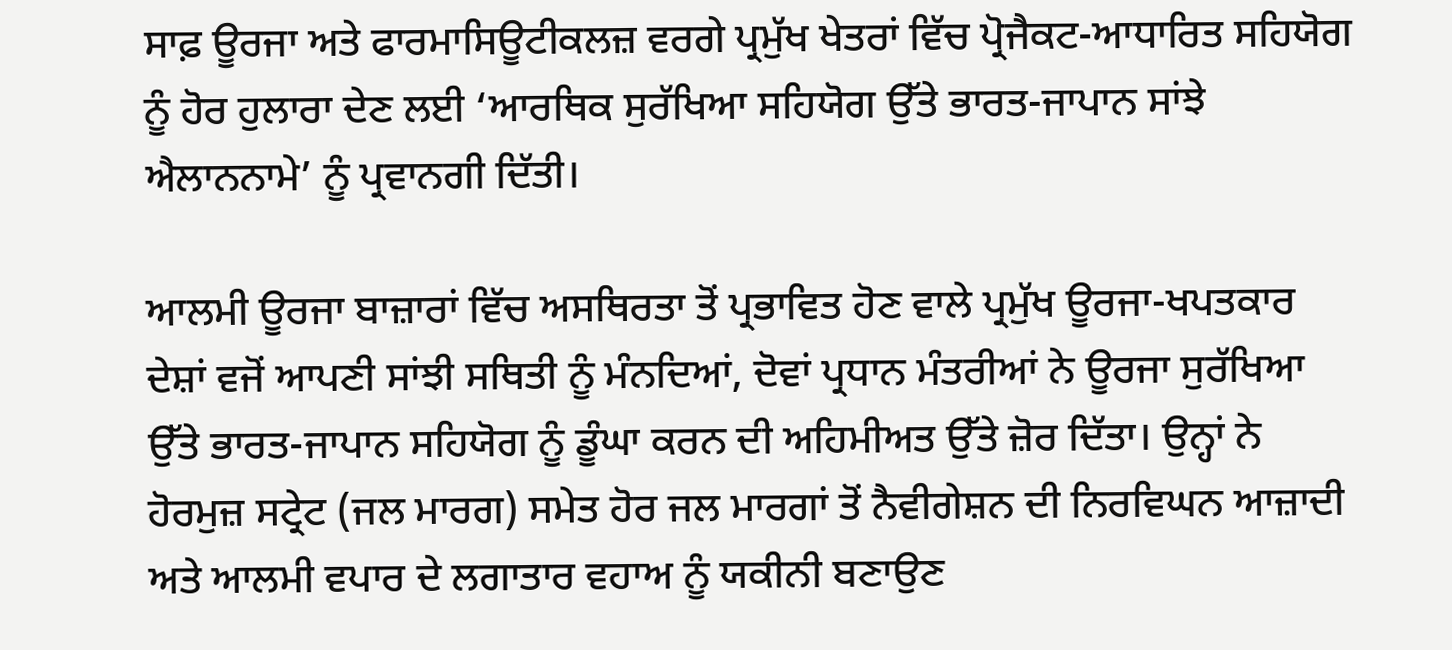ਸਾਫ਼ ਊਰਜਾ ਅਤੇ ਫਾਰਮਾਸਿਊਟੀਕਲਜ਼ ਵਰਗੇ ਪ੍ਰਮੁੱਖ ਖੇਤਰਾਂ ਵਿੱਚ ਪ੍ਰੋਜੈਕਟ-ਆਧਾਰਿਤ ਸਹਿਯੋਗ ਨੂੰ ਹੋਰ ਹੁਲਾਰਾ ਦੇਣ ਲਈ ‘ਆਰਥਿਕ ਸੁਰੱਖਿਆ ਸਹਿਯੋਗ ਉੱਤੇ ਭਾਰਤ-ਜਾਪਾਨ ਸਾਂਝੇ ਐਲਾਨਨਾਮੇ’ ਨੂੰ ਪ੍ਰਵਾਨਗੀ ਦਿੱਤੀ।

ਆਲਮੀ ਊਰਜਾ ਬਾਜ਼ਾਰਾਂ ਵਿੱਚ ਅਸਥਿਰਤਾ ਤੋਂ ਪ੍ਰਭਾਵਿਤ ਹੋਣ ਵਾਲੇ ਪ੍ਰਮੁੱਖ ਊਰਜਾ-ਖਪਤਕਾਰ ਦੇਸ਼ਾਂ ਵਜੋਂ ਆਪਣੀ ਸਾਂਝੀ ਸਥਿਤੀ ਨੂੰ ਮੰਨਦਿਆਂ, ਦੋਵਾਂ ਪ੍ਰਧਾਨ ਮੰਤਰੀਆਂ ਨੇ ਊਰਜਾ ਸੁਰੱਖਿਆ ਉੱਤੇ ਭਾਰਤ-ਜਾਪਾਨ ਸਹਿਯੋਗ ਨੂੰ ਡੂੰਘਾ ਕਰਨ ਦੀ ਅਹਿਮੀਅਤ ਉੱਤੇ ਜ਼ੋਰ ਦਿੱਤਾ। ਉਨ੍ਹਾਂ ਨੇ ਹੋਰਮੁਜ਼ ਸਟ੍ਰੇਟ (ਜਲ ਮਾਰਗ) ਸਮੇਤ ਹੋਰ ਜਲ ਮਾਰਗਾਂ ਤੋਂ ਨੈਵੀਗੇਸ਼ਨ ਦੀ ਨਿਰਵਿਘਨ ਆਜ਼ਾਦੀ ਅਤੇ ਆਲਮੀ ਵਪਾਰ ਦੇ ਲਗਾਤਾਰ ਵਹਾਅ ਨੂੰ ਯਕੀਨੀ ਬਣਾਉਣ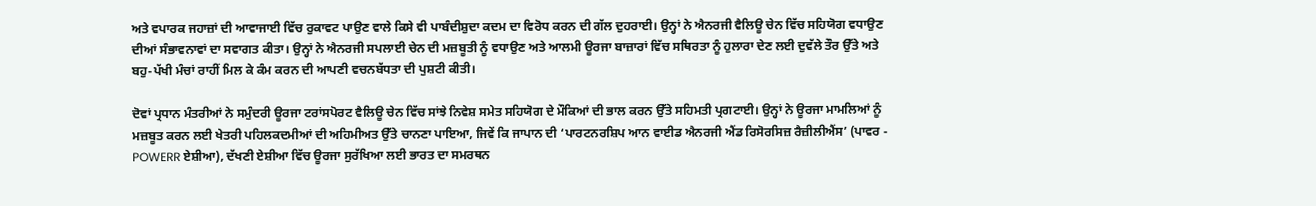ਅਤੇ ਵਪਾਰਕ ਜਹਾਜ਼ਾਂ ਦੀ ਆਵਾਜਾਈ ਵਿੱਚ ਰੁਕਾਵਟ ਪਾਉਣ ਵਾਲੇ ਕਿਸੇ ਵੀ ਪਾਬੰਦੀਸ਼ੁਦਾ ਕਦਮ ਦਾ ਵਿਰੋਧ ਕਰਨ ਦੀ ਗੱਲ ਦੁਹਰਾਈ। ਉਨ੍ਹਾਂ ਨੇ ਐਨਰਜੀ ਵੈਲਿਊ ਚੇਨ ਵਿੱਚ ਸਹਿਯੋਗ ਵਧਾਉਣ ਦੀਆਂ ਸੰਭਾਵਨਾਵਾਂ ਦਾ ਸਵਾਗਤ ਕੀਤਾ। ਉਨ੍ਹਾਂ ਨੇ ਐਨਰਜੀ ਸਪਲਾਈ ਚੇਨ ਦੀ ਮਜ਼ਬੂਤੀ ਨੂੰ ਵਧਾਉਣ ਅਤੇ ਆਲਮੀ ਊਰਜਾ ਬਾਜ਼ਾਰਾਂ ਵਿੱਚ ਸਥਿਰਤਾ ਨੂੰ ਹੁਲਾਰਾ ਦੇਣ ਲਈ ਦੁਵੱਲੇ ਤੌਰ ਉੱਤੇ ਅਤੇ ਬਹੁ-ਪੱਖੀ ਮੰਚਾਂ ਰਾਹੀਂ ਮਿਲ ਕੇ ਕੰਮ ਕਰਨ ਦੀ ਆਪਣੀ ਵਚਨਬੱਧਤਾ ਦੀ ਪੁਸ਼ਟੀ ਕੀਤੀ।

ਦੋਵਾਂ ਪ੍ਰਧਾਨ ਮੰਤਰੀਆਂ ਨੇ ਸਮੁੰਦਰੀ ਊਰਜਾ ਟਰਾਂਸਪੋਰਟ ਵੈਲਿਊ ਚੇਨ ਵਿੱਚ ਸਾਂਝੇ ਨਿਵੇਸ਼ ਸਮੇਤ ਸਹਿਯੋਗ ਦੇ ਮੌਕਿਆਂ ਦੀ ਭਾਲ ਕਰਨ ਉੱਤੇ ਸਹਿਮਤੀ ਪ੍ਰਗਟਾਈ। ਉਨ੍ਹਾਂ ਨੇ ਊਰਜਾ ਮਾਮਲਿਆਂ ਨੂੰ ਮਜ਼ਬੂਤ ਕਰਨ ਲਈ ਖੇਤਰੀ ਪਹਿਲਕਦਮੀਆਂ ਦੀ ਅਹਿਮੀਅਤ ਉੱਤੇ ਚਾਨਣਾ ਪਾਇਆ, ਜਿਵੇਂ ਕਿ ਜਾਪਾਨ ਦੀ ‘ਪਾਰਟਨਰਸ਼ਿਪ ਆਨ ਵਾਈਡ ਐਨਰਜੀ ਐਂਡ ਰਿਸੋਰਸਿਜ਼ ਰੈਜ਼ੀਲੀਐਂਸ’ (ਪਾਵਰ - POWERR ਏਸ਼ੀਆ), ਦੱਖਣੀ ਏਸ਼ੀਆ ਵਿੱਚ ਊਰਜਾ ਸੁਰੱਖਿਆ ਲਈ ਭਾਰਤ ਦਾ ਸਮਰਥਨ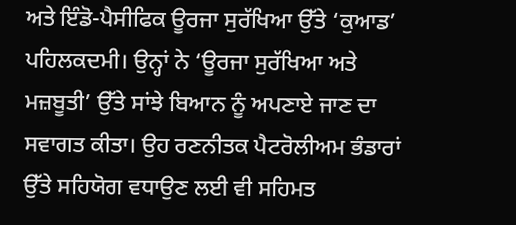ਅਤੇ ਇੰਡੋ-ਪੈਸੀਫਿਕ ਊਰਜਾ ਸੁਰੱਖਿਆ ਉੱਤੇ ‘ਕੁਆਡ’ ਪਹਿਲਕਦਮੀ। ਉਨ੍ਹਾਂ ਨੇ ‘ਊਰਜਾ ਸੁਰੱਖਿਆ ਅਤੇ ਮਜ਼ਬੂਤੀ’ ਉੱਤੇ ਸਾਂਝੇ ਬਿਆਨ ਨੂੰ ਅਪਣਾਏ ਜਾਣ ਦਾ ਸਵਾਗਤ ਕੀਤਾ। ਉਹ ਰਣਨੀਤਕ ਪੈਟਰੋਲੀਅਮ ਭੰਡਾਰਾਂ ਉੱਤੇ ਸਹਿਯੋਗ ਵਧਾਉਣ ਲਈ ਵੀ ਸਹਿਮਤ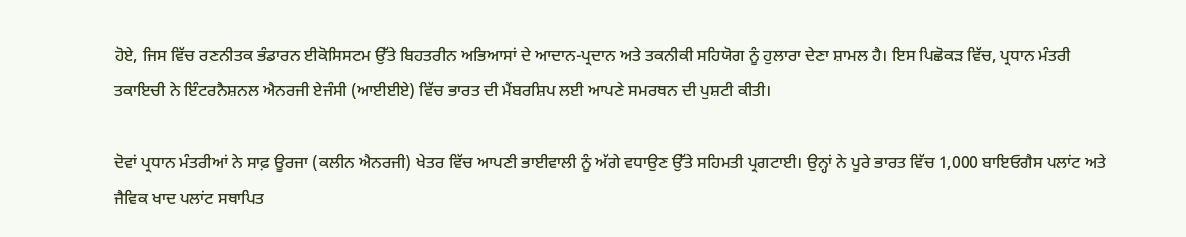ਹੋਏ, ਜਿਸ ਵਿੱਚ ਰਣਨੀਤਕ ਭੰਡਾਰਨ ਈਕੋਸਿਸਟਮ ਉੱਤੇ ਬਿਹਤਰੀਨ ਅਭਿਆਸਾਂ ਦੇ ਆਦਾਨ-ਪ੍ਰਦਾਨ ਅਤੇ ਤਕਨੀਕੀ ਸਹਿਯੋਗ ਨੂੰ ਹੁਲਾਰਾ ਦੇਣਾ ਸ਼ਾਮਲ ਹੈ। ਇਸ ਪਿਛੋਕੜ ਵਿੱਚ, ਪ੍ਰਧਾਨ ਮੰਤਰੀ ਤਕਾਇਚੀ ਨੇ ਇੰਟਰਨੈਸ਼ਨਲ ਐਨਰਜੀ ਏਜੰਸੀ (ਆਈਈਏ) ਵਿੱਚ ਭਾਰਤ ਦੀ ਮੈਂਬਰਸ਼ਿਪ ਲਈ ਆਪਣੇ ਸਮਰਥਨ ਦੀ ਪੁਸ਼ਟੀ ਕੀਤੀ।

ਦੋਵਾਂ ਪ੍ਰਧਾਨ ਮੰਤਰੀਆਂ ਨੇ ਸਾਫ਼ ਊਰਜਾ (ਕਲੀਨ ਐਨਰਜੀ) ਖੇਤਰ ਵਿੱਚ ਆਪਣੀ ਭਾਈਵਾਲੀ ਨੂੰ ਅੱਗੇ ਵਧਾਉਣ ਉੱਤੇ ਸਹਿਮਤੀ ਪ੍ਰਗਟਾਈ। ਉਨ੍ਹਾਂ ਨੇ ਪੂਰੇ ਭਾਰਤ ਵਿੱਚ 1,000 ਬਾਇਓਗੈਸ ਪਲਾਂਟ ਅਤੇ ਜੈਵਿਕ ਖਾਦ ਪਲਾਂਟ ਸਥਾਪਿਤ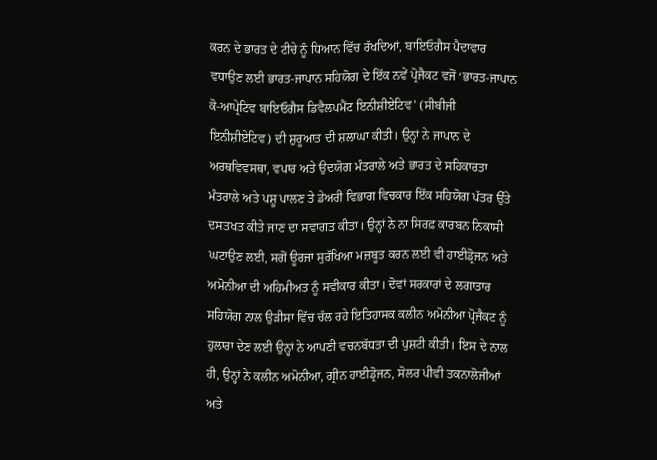ਕਰਨ ਦੇ ਭਾਰਤ ਦੇ ਟੀਚੇ ਨੂੰ ਧਿਆਨ ਵਿੱਚ ਰੱਖਦਿਆਂ, ਬਾਇਓਗੈਸ ਪੈਦਾਵਾਰ ਵਧਾਉਣ ਲਈ ਭਾਰਤ-ਜਾਪਾਨ ਸਹਿਯੋਗ ਦੇ ਇੱਕ ਨਵੇਂ ਪ੍ਰੋਜੈਕਟ ਵਜੋਂ ‘ਭਾਰਤ-ਜਾਪਾਨ ਕੋ-ਆਪ੍ਰੇਟਿਵ ਬਾਇਓਗੈਸ ਡਿਵੈਲਪਮੈਂਟ ਇਨੀਸ਼ੀਏਟਿਵ’ (ਸੀਬੀਜੀ ਇਨੀਸ਼ੀਏਟਿਵ) ਦੀ ਸ਼ੁਰੂਆਤ ਦੀ ਸ਼ਲਾਘਾ ਕੀਤੀ। ਉਨ੍ਹਾਂ ਨੇ ਜਾਪਾਨ ਦੇ ਅਰਥਵਿਵਸਥਾ, ਵਪਾਰ ਅਤੇ ਉਦਯੋਗ ਮੰਤਰਾਲੇ ਅਤੇ ਭਾਰਤ ਦੇ ਸਹਿਕਾਰਤਾ ਮੰਤਰਾਲੇ ਅਤੇ ਪਸ਼ੂ ਪਾਲਣ ਤੇ ਡੇਅਰੀ ਵਿਭਾਗ ਵਿਚਕਾਰ ਇੱਕ ਸਹਿਯੋਗ ਪੱਤਰ ਉੱਤੇ ਦਸਤਖਤ ਕੀਤੇ ਜਾਣ ਦਾ ਸਵਾਗਤ ਕੀਤਾ। ਉਨ੍ਹਾਂ ਨੇ ਨਾ ਸਿਰਫ਼ ਕਾਰਬਨ ਨਿਕਾਸੀ ਘਟਾਉਣ ਲਈ, ਸਗੋਂ ਊਰਜਾ ਸੁਰੱਖਿਆ ਮਜ਼ਬੂਤ ਕਰਨ ਲਈ ਵੀ ਹਾਈਡ੍ਰੋਜਨ ਅਤੇ ਅਮੋਨੀਆ ਦੀ ਅਹਿਮੀਅਤ ਨੂੰ ਸਵੀਕਾਰ ਕੀਤਾ। ਦੋਵਾਂ ਸਰਕਾਰਾਂ ਦੇ ਲਗਾਤਾਰ ਸਹਿਯੋਗ ਨਾਲ ਉੜੀਸਾ ਵਿੱਚ ਚੱਲ ਰਹੇ ਇਤਿਹਾਸਕ ਕਲੀਨ ਅਮੋਨੀਆ ਪ੍ਰੋਜੈਕਟ ਨੂੰ ਹੁਲਾਰਾ ਦੇਣ ਲਈ ਉਨ੍ਹਾਂ ਨੇ ਆਪਣੀ ਵਚਨਬੱਧਤਾ ਦੀ ਪੁਸ਼ਟੀ ਕੀਤੀ। ਇਸ ਦੇ ਨਾਲ ਹੀ, ਉਨ੍ਹਾਂ ਨੇ ਕਲੀਨ ਅਮੋਨੀਆ, ਗ੍ਰੀਨ ਹਾਈਡ੍ਰੋਜਨ, ਸੋਲਰ ਪੀਵੀ ਤਕਨਾਲੋਜੀਆਂ ਅਤੇ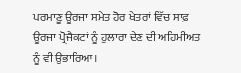ਪਰਮਾਣੂ ਊਰਜਾ ਸਮੇਤ ਹੋਰ ਖੇਤਰਾਂ ਵਿੱਚ ਸਾਫ਼ ਊਰਜਾ ਪ੍ਰੋਜੈਕਟਾਂ ਨੂੰ ਹੁਲਾਰਾ ਦੇਣ ਦੀ ਅਹਿਮੀਅਤ ਨੂੰ ਵੀ ਉਭਾਰਿਆ।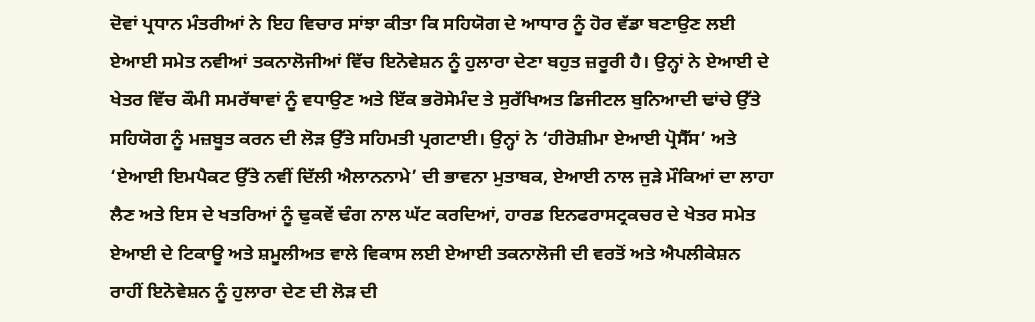ਦੋਵਾਂ ਪ੍ਰਧਾਨ ਮੰਤਰੀਆਂ ਨੇ ਇਹ ਵਿਚਾਰ ਸਾਂਝਾ ਕੀਤਾ ਕਿ ਸਹਿਯੋਗ ਦੇ ਆਧਾਰ ਨੂੰ ਹੋਰ ਵੱਡਾ ਬਣਾਉਣ ਲਈ ਏਆਈ ਸਮੇਤ ਨਵੀਆਂ ਤਕਨਾਲੋਜੀਆਂ ਵਿੱਚ ਇਨੋਵੇਸ਼ਨ ਨੂੰ ਹੁਲਾਰਾ ਦੇਣਾ ਬਹੁਤ ਜ਼ਰੂਰੀ ਹੈ। ਉਨ੍ਹਾਂ ਨੇ ਏਆਈ ਦੇ ਖੇਤਰ ਵਿੱਚ ਕੌਮੀ ਸਮਰੱਥਾਵਾਂ ਨੂੰ ਵਧਾਉਣ ਅਤੇ ਇੱਕ ਭਰੋਸੇਮੰਦ ਤੇ ਸੁਰੱਖਿਅਤ ਡਿਜੀਟਲ ਬੁਨਿਆਦੀ ਢਾਂਚੇ ਉੱਤੇ ਸਹਿਯੋਗ ਨੂੰ ਮਜ਼ਬੂਤ ਕਰਨ ਦੀ ਲੋੜ ਉੱਤੇ ਸਹਿਮਤੀ ਪ੍ਰਗਟਾਈ। ਉਨ੍ਹਾਂ ਨੇ ‘ਹੀਰੋਸ਼ੀਮਾ ਏਆਈ ਪ੍ਰੋਸੈੱਸ’ ਅਤੇ ‘ਏਆਈ ਇਮਪੈਕਟ ਉੱਤੇ ਨਵੀਂ ਦਿੱਲੀ ਐਲਾਨਨਾਮੇ’ ਦੀ ਭਾਵਨਾ ਮੁਤਾਬਕ, ਏਆਈ ਨਾਲ ਜੁੜੇ ਮੌਕਿਆਂ ਦਾ ਲਾਹਾ ਲੈਣ ਅਤੇ ਇਸ ਦੇ ਖਤਰਿਆਂ ਨੂੰ ਢੁਕਵੇਂ ਢੰਗ ਨਾਲ ਘੱਟ ਕਰਦਿਆਂ, ਹਾਰਡ ਇਨਫਰਾਸਟ੍ਰਕਚਰ ਦੇ ਖੇਤਰ ਸਮੇਤ ਏਆਈ ਦੇ ਟਿਕਾਊ ਅਤੇ ਸ਼ਮੂਲੀਅਤ ਵਾਲੇ ਵਿਕਾਸ ਲਈ ਏਆਈ ਤਕਨਾਲੋਜੀ ਦੀ ਵਰਤੋਂ ਅਤੇ ਐਪਲੀਕੇਸ਼ਨ ਰਾਹੀਂ ਇਨੋਵੇਸ਼ਨ ਨੂੰ ਹੁਲਾਰਾ ਦੇਣ ਦੀ ਲੋੜ ਦੀ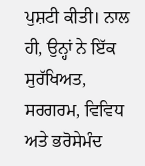ਪੁਸ਼ਟੀ ਕੀਤੀ। ਨਾਲ ਹੀ, ਉਨ੍ਹਾਂ ਨੇ ਇੱਕ ਸੁਰੱਖਿਅਤ, ਸਰਗਰਮ, ਵਿਵਿਧ ਅਤੇ ਭਰੋਸੇਮੰਦ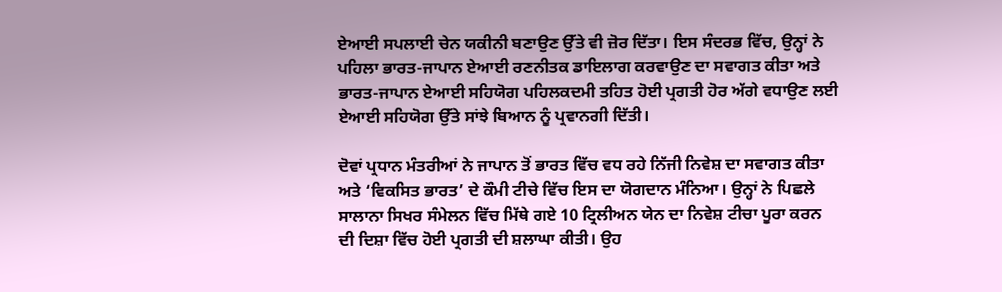ਏਆਈ ਸਪਲਾਈ ਚੇਨ ਯਕੀਨੀ ਬਣਾਉਣ ਉੱਤੇ ਵੀ ਜ਼ੋਰ ਦਿੱਤਾ। ਇਸ ਸੰਦਰਭ ਵਿੱਚ, ਉਨ੍ਹਾਂ ਨੇ ਪਹਿਲਾ ਭਾਰਤ-ਜਾਪਾਨ ਏਆਈ ਰਣਨੀਤਕ ਡਾਇਲਾਗ ਕਰਵਾਉਣ ਦਾ ਸਵਾਗਤ ਕੀਤਾ ਅਤੇ ਭਾਰਤ-ਜਾਪਾਨ ਏਆਈ ਸਹਿਯੋਗ ਪਹਿਲਕਦਮੀ ਤਹਿਤ ਹੋਈ ਪ੍ਰਗਤੀ ਹੋਰ ਅੱਗੇ ਵਧਾਉਣ ਲਈ ਏਆਈ ਸਹਿਯੋਗ ਉੱਤੇ ਸਾਂਝੇ ਬਿਆਨ ਨੂੰ ਪ੍ਰਵਾਨਗੀ ਦਿੱਤੀ।

ਦੋਵਾਂ ਪ੍ਰਧਾਨ ਮੰਤਰੀਆਂ ਨੇ ਜਾਪਾਨ ਤੋਂ ਭਾਰਤ ਵਿੱਚ ਵਧ ਰਹੇ ਨਿੱਜੀ ਨਿਵੇਸ਼ ਦਾ ਸਵਾਗਤ ਕੀਤਾ ਅਤੇ ‘ਵਿਕਸਿਤ ਭਾਰਤ’ ਦੇ ਕੌਮੀ ਟੀਚੇ ਵਿੱਚ ਇਸ ਦਾ ਯੋਗਦਾਨ ਮੰਨਿਆ। ਉਨ੍ਹਾਂ ਨੇ ਪਿਛਲੇ ਸਾਲਾਨਾ ਸਿਖਰ ਸੰਮੇਲਨ ਵਿੱਚ ਮਿੱਥੇ ਗਏ 10 ਟ੍ਰਿਲੀਅਨ ਯੇਨ ਦਾ ਨਿਵੇਸ਼ ਟੀਚਾ ਪੂਰਾ ਕਰਨ ਦੀ ਦਿਸ਼ਾ ਵਿੱਚ ਹੋਈ ਪ੍ਰਗਤੀ ਦੀ ਸ਼ਲਾਘਾ ਕੀਤੀ। ਉਹ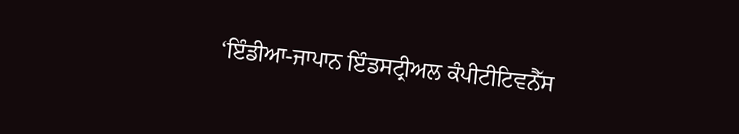‘ਇੰਡੀਆ-ਜਾਪਾਨ ਇੰਡਸਟ੍ਰੀਅਲ ਕੰਪੀਟੀਟਿਵਨੈੱਸ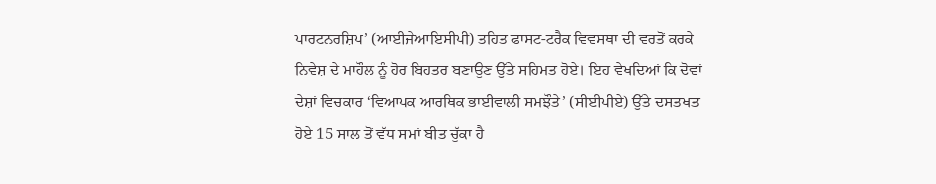ਪਾਰਟਨਰਸ਼ਿਪ’ (ਆਈਜੇਆਇਸੀਪੀ) ਤਹਿਤ ਫਾਸਟ-ਟਰੈਕ ਵਿਵਸਥਾ ਦੀ ਵਰਤੋਂ ਕਰਕੇ ਨਿਵੇਸ਼ ਦੇ ਮਾਹੌਲ ਨੂੰ ਹੋਰ ਬਿਹਤਰ ਬਣਾਉਣ ਉੱਤੇ ਸਹਿਮਤ ਹੋਏ। ਇਹ ਵੇਖਦਿਆਂ ਕਿ ਦੋਵਾਂ ਦੇਸ਼ਾਂ ਵਿਚਕਾਰ ‘ਵਿਆਪਕ ਆਰਥਿਕ ਭਾਈਵਾਲੀ ਸਮਝੌਤੇ’ (ਸੀਈਪੀਏ) ਉੱਤੇ ਦਸਤਖਤ ਹੋਏ 15 ਸਾਲ ਤੋਂ ਵੱਧ ਸਮਾਂ ਬੀਤ ਚੁੱਕਾ ਹੈ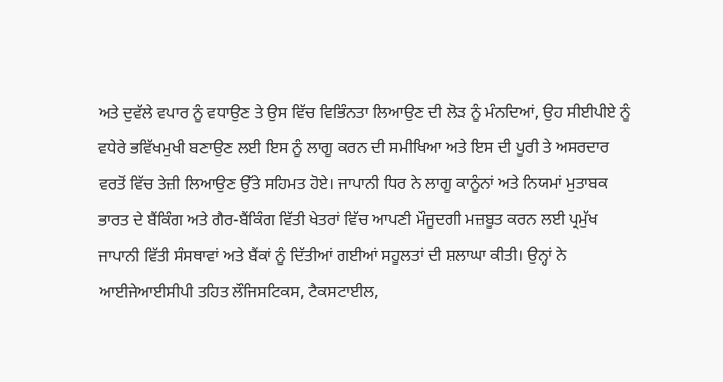ਅਤੇ ਦੁਵੱਲੇ ਵਪਾਰ ਨੂੰ ਵਧਾਉਣ ਤੇ ਉਸ ਵਿੱਚ ਵਿਭਿੰਨਤਾ ਲਿਆਉਣ ਦੀ ਲੋੜ ਨੂੰ ਮੰਨਦਿਆਂ, ਉਹ ਸੀਈਪੀਏ ਨੂੰ ਵਧੇਰੇ ਭਵਿੱਖਮੁਖੀ ਬਣਾਉਣ ਲਈ ਇਸ ਨੂੰ ਲਾਗੂ ਕਰਨ ਦੀ ਸਮੀਖਿਆ ਅਤੇ ਇਸ ਦੀ ਪੂਰੀ ਤੇ ਅਸਰਦਾਰ ਵਰਤੋਂ ਵਿੱਚ ਤੇਜ਼ੀ ਲਿਆਉਣ ਉੱਤੇ ਸਹਿਮਤ ਹੋਏ। ਜਾਪਾਨੀ ਧਿਰ ਨੇ ਲਾਗੂ ਕਾਨੂੰਨਾਂ ਅਤੇ ਨਿਯਮਾਂ ਮੁਤਾਬਕ ਭਾਰਤ ਦੇ ਬੈਂਕਿੰਗ ਅਤੇ ਗੈਰ-ਬੈਂਕਿੰਗ ਵਿੱਤੀ ਖੇਤਰਾਂ ਵਿੱਚ ਆਪਣੀ ਮੌਜੂਦਗੀ ਮਜ਼ਬੂਤ ਕਰਨ ਲਈ ਪ੍ਰਮੁੱਖ ਜਾਪਾਨੀ ਵਿੱਤੀ ਸੰਸਥਾਵਾਂ ਅਤੇ ਬੈਂਕਾਂ ਨੂੰ ਦਿੱਤੀਆਂ ਗਈਆਂ ਸਹੂਲਤਾਂ ਦੀ ਸ਼ਲਾਘਾ ਕੀਤੀ। ਉਨ੍ਹਾਂ ਨੇ ਆਈਜੇਆਈਸੀਪੀ ਤਹਿਤ ਲੌਜਿਸਟਿਕਸ, ਟੈਕਸਟਾਈਲ,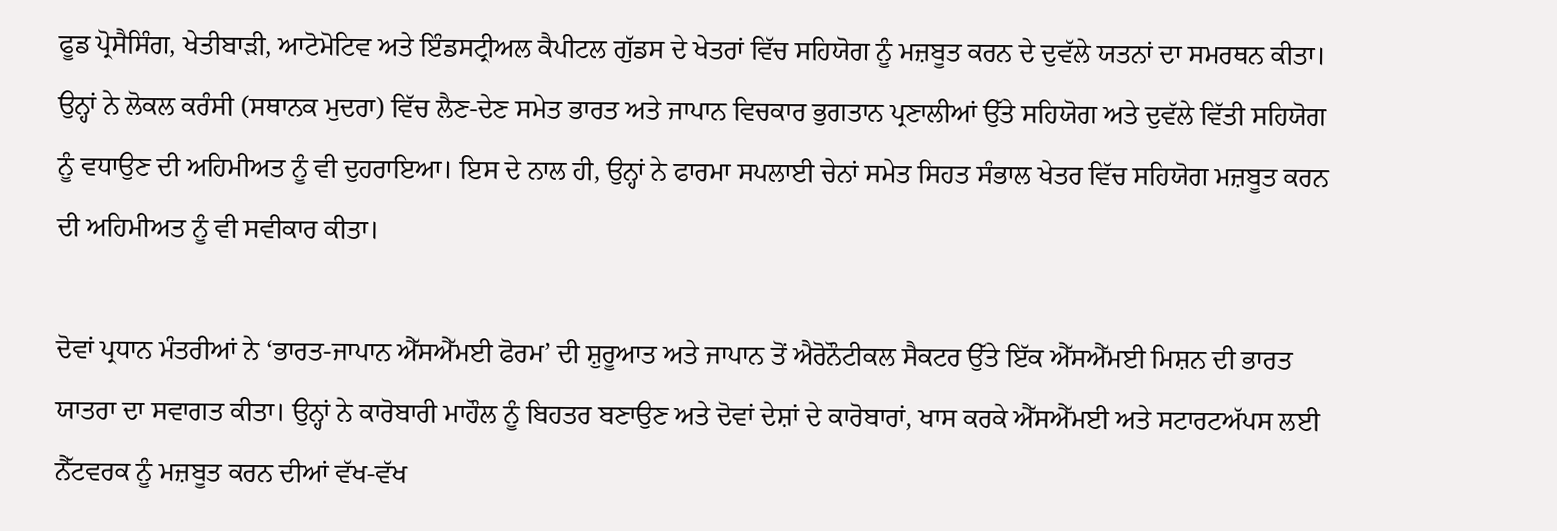ਫੂਡ ਪ੍ਰੋਸੈਸਿੰਗ, ਖੇਤੀਬਾੜੀ, ਆਟੋਮੋਟਿਵ ਅਤੇ ਇੰਡਸਟ੍ਰੀਅਲ ਕੈਪੀਟਲ ਗੁੱਡਸ ਦੇ ਖੇਤਰਾਂ ਵਿੱਚ ਸਹਿਯੋਗ ਨੂੰ ਮਜ਼ਬੂਤ ਕਰਨ ਦੇ ਦੁਵੱਲੇ ਯਤਨਾਂ ਦਾ ਸਮਰਥਨ ਕੀਤਾ। ਉਨ੍ਹਾਂ ਨੇ ਲੋਕਲ ਕਰੰਸੀ (ਸਥਾਨਕ ਮੁਦਰਾ) ਵਿੱਚ ਲੈਣ-ਦੇਣ ਸਮੇਤ ਭਾਰਤ ਅਤੇ ਜਾਪਾਨ ਵਿਚਕਾਰ ਭੁਗਤਾਨ ਪ੍ਰਣਾਲੀਆਂ ਉੱਤੇ ਸਹਿਯੋਗ ਅਤੇ ਦੁਵੱਲੇ ਵਿੱਤੀ ਸਹਿਯੋਗ ਨੂੰ ਵਧਾਉਣ ਦੀ ਅਹਿਮੀਅਤ ਨੂੰ ਵੀ ਦੁਹਰਾਇਆ। ਇਸ ਦੇ ਨਾਲ ਹੀ, ਉਨ੍ਹਾਂ ਨੇ ਫਾਰਮਾ ਸਪਲਾਈ ਚੇਨਾਂ ਸਮੇਤ ਸਿਹਤ ਸੰਭਾਲ ਖੇਤਰ ਵਿੱਚ ਸਹਿਯੋਗ ਮਜ਼ਬੂਤ ਕਰਨ ਦੀ ਅਹਿਮੀਅਤ ਨੂੰ ਵੀ ਸਵੀਕਾਰ ਕੀਤਾ।

ਦੋਵਾਂ ਪ੍ਰਧਾਨ ਮੰਤਰੀਆਂ ਨੇ ‘ਭਾਰਤ-ਜਾਪਾਨ ਐੱਸਐੱਮਈ ਫੋਰਮ’ ਦੀ ਸ਼ੁਰੂਆਤ ਅਤੇ ਜਾਪਾਨ ਤੋਂ ਐਰੋਨੌਟੀਕਲ ਸੈਕਟਰ ਉੱਤੇ ਇੱਕ ਐੱਸਐੱਮਈ ਮਿਸ਼ਨ ਦੀ ਭਾਰਤ ਯਾਤਰਾ ਦਾ ਸਵਾਗਤ ਕੀਤਾ। ਉਨ੍ਹਾਂ ਨੇ ਕਾਰੋਬਾਰੀ ਮਾਹੌਲ ਨੂੰ ਬਿਹਤਰ ਬਣਾਉਣ ਅਤੇ ਦੋਵਾਂ ਦੇਸ਼ਾਂ ਦੇ ਕਾਰੋਬਾਰਾਂ, ਖਾਸ ਕਰਕੇ ਐੱਸਐੱਮਈ ਅਤੇ ਸਟਾਰਟਅੱਪਸ ਲਈ ਨੈੱਟਵਰਕ ਨੂੰ ਮਜ਼ਬੂਤ ਕਰਨ ਦੀਆਂ ਵੱਖ-ਵੱਖ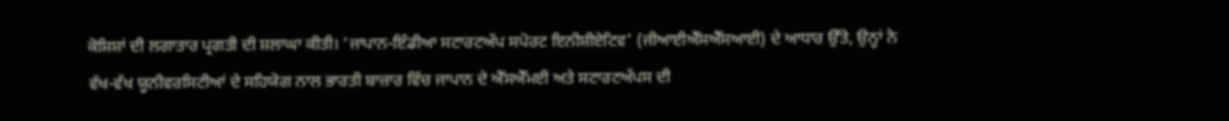ਕੋਸ਼ਿਸ਼ਾਂ ਦੀ ਲਗਾਤਾਰ ਪ੍ਰਗਤੀ ਦੀ ਸ਼ਲਾਘਾ ਕੀਤੀ। ‘ਜਾਪਾਨ-ਇੰਡੀਆ ਸਟਾਰਟਅੱਪ ਸਪੋਰਟ ਇਨੀਸ਼ੀਏਟਿਵ’ (ਜੀਆਈਐੱਸਐੱਸਆਈ) ਦੇ ਆਧਾਰ ਉੱਤੇ, ਉਨ੍ਹਾਂ ਨੇ ਵੱਖ-ਵੱਖ ਯੂਨੀਵਰਸਿਟੀਆਂ ਦੇ ਸਹਿਯੋਗ ਨਾਲ ਭਾਰਤੀ ਬਾਜ਼ਾਰ ਵਿੱਚ ਜਾਪਾਨ ਦੇ ਐੱਸਐੱਮਈ ਅਤੇ ਸਟਾਰਟਅੱਪਸ ਦੀ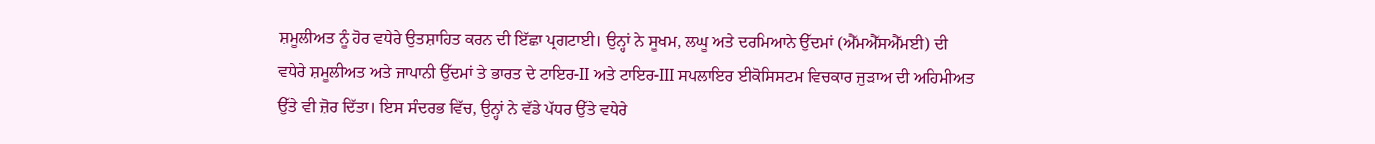ਸ਼ਮੂਲੀਅਤ ਨੂੰ ਹੋਰ ਵਧੇਰੇ ਉਤਸ਼ਾਹਿਤ ਕਰਨ ਦੀ ਇੱਛਾ ਪ੍ਰਗਟਾਈ। ਉਨ੍ਹਾਂ ਨੇ ਸੂਖਮ, ਲਘੂ ਅਤੇ ਦਰਮਿਆਨੇ ਉੱਦਮਾਂ (ਐੱਮਐੱਸਐੱਮਈ) ਦੀ ਵਧੇਰੇ ਸ਼ਮੂਲੀਅਤ ਅਤੇ ਜਾਪਾਨੀ ਉੱਦਮਾਂ ਤੇ ਭਾਰਤ ਦੇ ਟਾਇਰ-II ਅਤੇ ਟਾਇਰ-III ਸਪਲਾਇਰ ਈਕੋਸਿਸਟਮ ਵਿਚਕਾਰ ਜੁੜਾਅ ਦੀ ਅਹਿਮੀਅਤ ਉੱਤੇ ਵੀ ਜ਼ੋਰ ਦਿੱਤਾ। ਇਸ ਸੰਦਰਭ ਵਿੱਚ, ਉਨ੍ਹਾਂ ਨੇ ਵੱਡੇ ਪੱਧਰ ਉੱਤੇ ਵਧੇਰੇ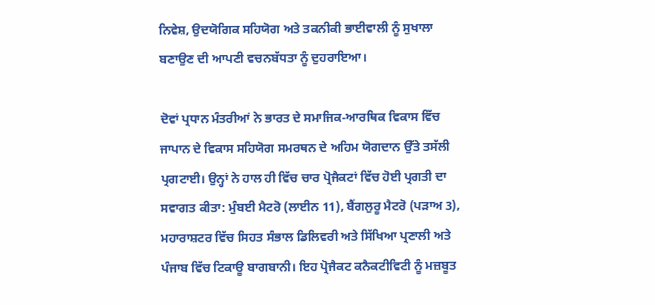ਨਿਵੇਸ਼, ਉਦਯੋਗਿਕ ਸਹਿਯੋਗ ਅਤੇ ਤਕਨੀਕੀ ਭਾਈਵਾਲੀ ਨੂੰ ਸੁਖਾਲਾ ਬਣਾਉਣ ਦੀ ਆਪਣੀ ਵਚਨਬੱਧਤਾ ਨੂੰ ਦੁਹਰਾਇਆ।

ਦੋਵਾਂ ਪ੍ਰਧਾਨ ਮੰਤਰੀਆਂ ਨੇ ਭਾਰਤ ਦੇ ਸਮਾਜਿਕ-ਆਰਥਿਕ ਵਿਕਾਸ ਵਿੱਚ ਜਾਪਾਨ ਦੇ ਵਿਕਾਸ ਸਹਿਯੋਗ ਸਮਰਥਨ ਦੇ ਅਹਿਮ ਯੋਗਦਾਨ ਉੱਤੇ ਤਸੱਲੀ ਪ੍ਰਗਟਾਈ। ਉਨ੍ਹਾਂ ਨੇ ਹਾਲ ਹੀ ਵਿੱਚ ਚਾਰ ਪ੍ਰੋਜੈਕਟਾਂ ਵਿੱਚ ਹੋਈ ਪ੍ਰਗਤੀ ਦਾ ਸਵਾਗਤ ਕੀਤਾ: ਮੁੰਬਈ ਮੈਟਰੋ (ਲਾਈਨ 11), ਬੈਂਗਲੁਰੂ ਮੈਟਰੋ (ਪੜਾਅ 3), ਮਹਾਰਾਸ਼ਟਰ ਵਿੱਚ ਸਿਹਤ ਸੰਭਾਲ ਡਿਲਿਵਰੀ ਅਤੇ ਸਿੱਖਿਆ ਪ੍ਰਣਾਲੀ ਅਤੇ ਪੰਜਾਬ ਵਿੱਚ ਟਿਕਾਊ ਬਾਗਬਾਨੀ। ਇਹ ਪ੍ਰੋਜੈਕਟ ਕਨੈਕਟੀਵਿਟੀ ਨੂੰ ਮਜ਼ਬੂਤ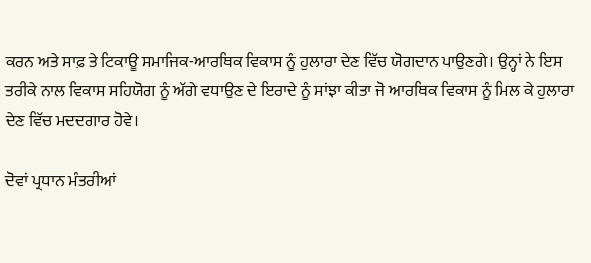ਕਰਨ ਅਤੇ ਸਾਫ਼ ਤੇ ਟਿਕਾਊ ਸਮਾਜਿਕ-ਆਰਥਿਕ ਵਿਕਾਸ ਨੂੰ ਹੁਲਾਰਾ ਦੇਣ ਵਿੱਚ ਯੋਗਦਾਨ ਪਾਉਣਗੇ। ਉਨ੍ਹਾਂ ਨੇ ਇਸ ਤਰੀਕੇ ਨਾਲ ਵਿਕਾਸ ਸਹਿਯੋਗ ਨੂੰ ਅੱਗੇ ਵਧਾਉਣ ਦੇ ਇਰਾਦੇ ਨੂੰ ਸਾਂਝਾ ਕੀਤਾ ਜੋ ਆਰਥਿਕ ਵਿਕਾਸ ਨੂੰ ਮਿਲ ਕੇ ਹੁਲਾਰਾ ਦੇਣ ਵਿੱਚ ਮਦਦਗਾਰ ਹੋਵੇ।

ਦੋਵਾਂ ਪ੍ਰਧਾਨ ਮੰਤਰੀਆਂ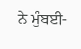ਨੇ ਮੁੰਬਈ-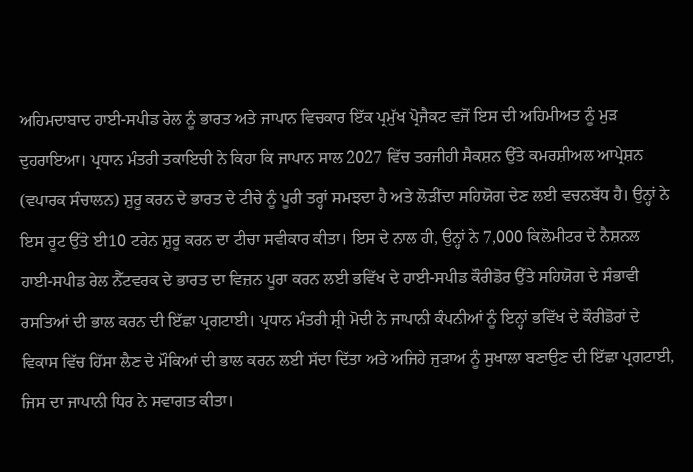ਅਹਿਮਦਾਬਾਦ ਹਾਈ-ਸਪੀਡ ਰੇਲ ਨੂੰ ਭਾਰਤ ਅਤੇ ਜਾਪਾਨ ਵਿਚਕਾਰ ਇੱਕ ਪ੍ਰਮੁੱਖ ਪ੍ਰੋਜੈਕਟ ਵਜੋਂ ਇਸ ਦੀ ਅਹਿਮੀਅਤ ਨੂੰ ਮੁੜ ਦੁਹਰਾਇਆ। ਪ੍ਰਧਾਨ ਮੰਤਰੀ ਤਕਾਇਚੀ ਨੇ ਕਿਹਾ ਕਿ ਜਾਪਾਨ ਸਾਲ 2027 ਵਿੱਚ ਤਰਜੀਹੀ ਸੈਕਸ਼ਨ ਉੱਤੇ ਕਮਰਸ਼ੀਅਲ ਆਪ੍ਰੇਸ਼ਨ (ਵਪਾਰਕ ਸੰਚਾਲਨ) ਸ਼ੁਰੂ ਕਰਨ ਦੇ ਭਾਰਤ ਦੇ ਟੀਚੇ ਨੂੰ ਪੂਰੀ ਤਰ੍ਹਾਂ ਸਮਝਦਾ ਹੈ ਅਤੇ ਲੋੜੀਂਦਾ ਸਹਿਯੋਗ ਦੇਣ ਲਈ ਵਚਨਬੱਧ ਹੈ। ਉਨ੍ਹਾਂ ਨੇ ਇਸ ਰੂਟ ਉੱਤੇ ਈ10 ਟਰੇਨ ਸ਼ੁਰੂ ਕਰਨ ਦਾ ਟੀਚਾ ਸਵੀਕਾਰ ਕੀਤਾ। ਇਸ ਦੇ ਨਾਲ ਹੀ, ਉਨ੍ਹਾਂ ਨੇ 7,000 ਕਿਲੋਮੀਟਰ ਦੇ ਨੈਸ਼ਨਲ ਹਾਈ-ਸਪੀਡ ਰੇਲ ਨੈੱਟਵਰਕ ਦੇ ਭਾਰਤ ਦਾ ਵਿਜ਼ਨ ਪੂਰਾ ਕਰਨ ਲਈ ਭਵਿੱਖ ਦੇ ਹਾਈ-ਸਪੀਡ ਕੌਰੀਡੋਰ ਉੱਤੇ ਸਹਿਯੋਗ ਦੇ ਸੰਭਾਵੀ ਰਸਤਿਆਂ ਦੀ ਭਾਲ ਕਰਨ ਦੀ ਇੱਛਾ ਪ੍ਰਗਟਾਈ। ਪ੍ਰਧਾਨ ਮੰਤਰੀ ਸ਼੍ਰੀ ਮੋਦੀ ਨੇ ਜਾਪਾਨੀ ਕੰਪਨੀਆਂ ਨੂੰ ਇਨ੍ਹਾਂ ਭਵਿੱਖ ਦੇ ਕੌਰੀਡੋਰਾਂ ਦੇ ਵਿਕਾਸ ਵਿੱਚ ਹਿੱਸਾ ਲੈਣ ਦੇ ਮੌਕਿਆਂ ਦੀ ਭਾਲ ਕਰਨ ਲਈ ਸੱਦਾ ਦਿੱਤਾ ਅਤੇ ਅਜਿਹੇ ਜੁੜਾਅ ਨੂੰ ਸੁਖਾਲਾ ਬਣਾਉਣ ਦੀ ਇੱਛਾ ਪ੍ਰਗਟਾਈ, ਜਿਸ ਦਾ ਜਾਪਾਨੀ ਧਿਰ ਨੇ ਸਵਾਗਤ ਕੀਤਾ।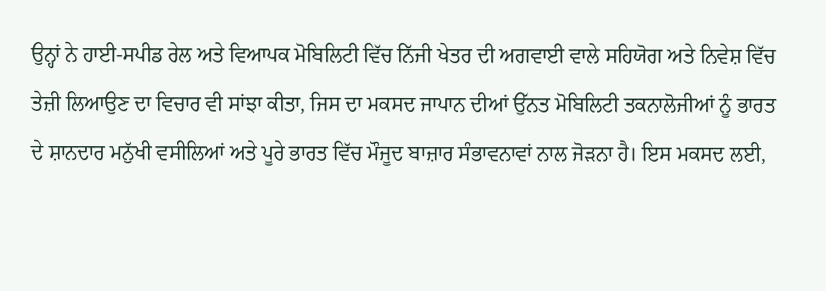ਉਨ੍ਹਾਂ ਨੇ ਹਾਈ-ਸਪੀਡ ਰੇਲ ਅਤੇ ਵਿਆਪਕ ਮੋਬਿਲਿਟੀ ਵਿੱਚ ਨਿੱਜੀ ਖੇਤਰ ਦੀ ਅਗਵਾਈ ਵਾਲੇ ਸਹਿਯੋਗ ਅਤੇ ਨਿਵੇਸ਼ ਵਿੱਚ ਤੇਜ਼ੀ ਲਿਆਉਣ ਦਾ ਵਿਚਾਰ ਵੀ ਸਾਂਝਾ ਕੀਤਾ, ਜਿਸ ਦਾ ਮਕਸਦ ਜਾਪਾਨ ਦੀਆਂ ਉੱਨਤ ਮੋਬਿਲਿਟੀ ਤਕਨਾਲੋਜੀਆਂ ਨੂੰ ਭਾਰਤ ਦੇ ਸ਼ਾਨਦਾਰ ਮਨੁੱਖੀ ਵਸੀਲਿਆਂ ਅਤੇ ਪੂਰੇ ਭਾਰਤ ਵਿੱਚ ਮੌਜੂਦ ਬਾਜ਼ਾਰ ਸੰਭਾਵਨਾਵਾਂ ਨਾਲ ਜੋੜਨਾ ਹੈ। ਇਸ ਮਕਸਦ ਲਈ,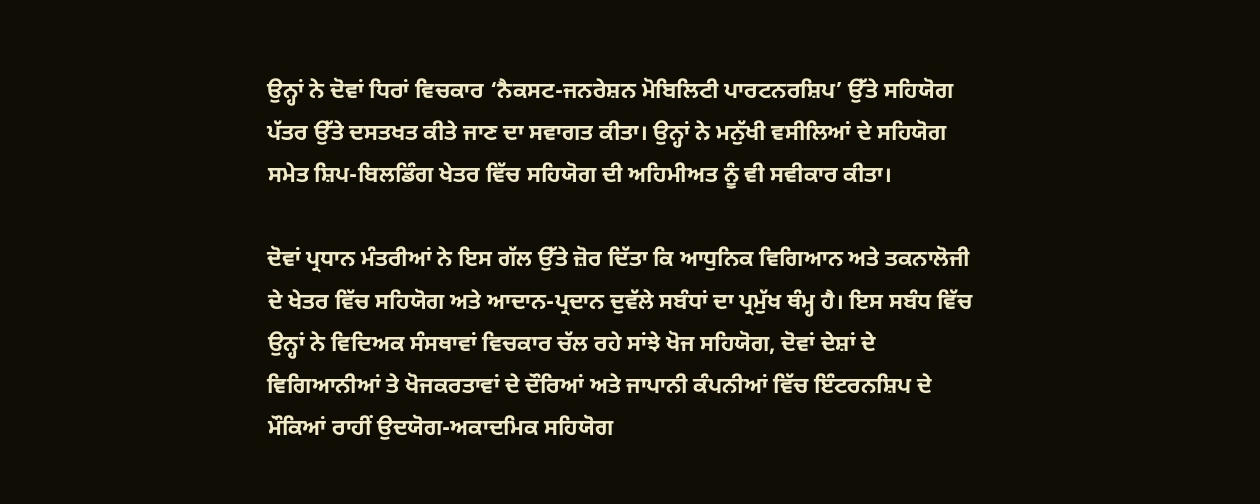ਉਨ੍ਹਾਂ ਨੇ ਦੋਵਾਂ ਧਿਰਾਂ ਵਿਚਕਾਰ ‘ਨੈਕਸਟ-ਜਨਰੇਸ਼ਨ ਮੋਬਿਲਿਟੀ ਪਾਰਟਨਰਸ਼ਿਪ’ ਉੱਤੇ ਸਹਿਯੋਗ ਪੱਤਰ ਉੱਤੇ ਦਸਤਖਤ ਕੀਤੇ ਜਾਣ ਦਾ ਸਵਾਗਤ ਕੀਤਾ। ਉਨ੍ਹਾਂ ਨੇ ਮਨੁੱਖੀ ਵਸੀਲਿਆਂ ਦੇ ਸਹਿਯੋਗ ਸਮੇਤ ਸ਼ਿਪ-ਬਿਲਡਿੰਗ ਖੇਤਰ ਵਿੱਚ ਸਹਿਯੋਗ ਦੀ ਅਹਿਮੀਅਤ ਨੂੰ ਵੀ ਸਵੀਕਾਰ ਕੀਤਾ।

ਦੋਵਾਂ ਪ੍ਰਧਾਨ ਮੰਤਰੀਆਂ ਨੇ ਇਸ ਗੱਲ ਉੱਤੇ ਜ਼ੋਰ ਦਿੱਤਾ ਕਿ ਆਧੁਨਿਕ ਵਿਗਿਆਨ ਅਤੇ ਤਕਨਾਲੋਜੀ ਦੇ ਖੇਤਰ ਵਿੱਚ ਸਹਿਯੋਗ ਅਤੇ ਆਦਾਨ-ਪ੍ਰਦਾਨ ਦੁਵੱਲੇ ਸਬੰਧਾਂ ਦਾ ਪ੍ਰਮੁੱਖ ਥੰਮ੍ਹ ਹੈ। ਇਸ ਸਬੰਧ ਵਿੱਚ ਉਨ੍ਹਾਂ ਨੇ ਵਿਦਿਅਕ ਸੰਸਥਾਵਾਂ ਵਿਚਕਾਰ ਚੱਲ ਰਹੇ ਸਾਂਝੇ ਖੋਜ ਸਹਿਯੋਗ, ਦੋਵਾਂ ਦੇਸ਼ਾਂ ਦੇ ਵਿਗਿਆਨੀਆਂ ਤੇ ਖੋਜਕਰਤਾਵਾਂ ਦੇ ਦੌਰਿਆਂ ਅਤੇ ਜਾਪਾਨੀ ਕੰਪਨੀਆਂ ਵਿੱਚ ਇੰਟਰਨਸ਼ਿਪ ਦੇ ਮੌਕਿਆਂ ਰਾਹੀਂ ਉਦਯੋਗ-ਅਕਾਦਮਿਕ ਸਹਿਯੋਗ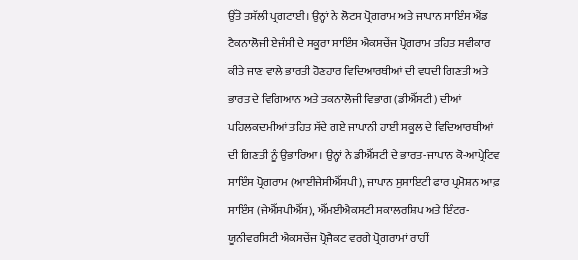ਉੱਤੇ ਤਸੱਲੀ ਪ੍ਰਗਟਾਈ। ਉਨ੍ਹਾਂ ਨੇ ਲੋਟਸ ਪ੍ਰੋਗਰਾਮ ਅਤੇ ਜਾਪਾਨ ਸਾਇੰਸ ਐਂਡ ਟੈਕਨਾਲੋਜੀ ਏਜੰਸੀ ਦੇ ਸਕੂਰਾ ਸਾਇੰਸ ਐਕਸਚੇਂਜ ਪ੍ਰੋਗਰਾਮ ਤਹਿਤ ਸਵੀਕਾਰ ਕੀਤੇ ਜਾਣ ਵਾਲੇ ਭਾਰਤੀ ਹੋਣਹਾਰ ਵਿਦਿਆਰਥੀਆਂ ਦੀ ਵਧਦੀ ਗਿਣਤੀ ਅਤੇ ਭਾਰਤ ਦੇ ਵਿਗਿਆਨ ਅਤੇ ਤਕਨਾਲੋਜੀ ਵਿਭਾਗ (ਡੀਐੱਸਟੀ) ਦੀਆਂ ਪਹਿਲਕਦਮੀਆਂ ਤਹਿਤ ਸੱਦੇ ਗਏ ਜਾਪਾਨੀ ਹਾਈ ਸਕੂਲ ਦੇ ਵਿਦਿਆਰਥੀਆਂ ਦੀ ਗਿਣਤੀ ਨੂੰ ਉਭਾਰਿਆ। ਉਨ੍ਹਾਂ ਨੇ ਡੀਐੱਸਟੀ ਦੇ ਭਾਰਤ-ਜਾਪਾਨ ਕੋ-ਆਪ੍ਰੇਟਿਵ ਸਾਇੰਸ ਪ੍ਰੋਗਰਾਮ (ਆਈਜੇਸੀਐੱਸਪੀ), ਜਾਪਾਨ ਸੁਸਾਇਟੀ ਫਾਰ ਪ੍ਰਮੋਸ਼ਨ ਆਫ਼ ਸਾਇੰਸ (ਜੇਐੱਸਪੀਐੱਸ), ਐੱਮਈਐਕਸਟੀ ਸਕਾਲਰਸ਼ਿਪ ਅਤੇ ਇੰਟਰ-ਯੂਨੀਵਰਸਿਟੀ ਐਕਸਚੇਂਜ ਪ੍ਰੋਜੈਕਟ ਵਰਗੇ ਪ੍ਰੋਗਰਾਮਾਂ ਰਾਹੀਂ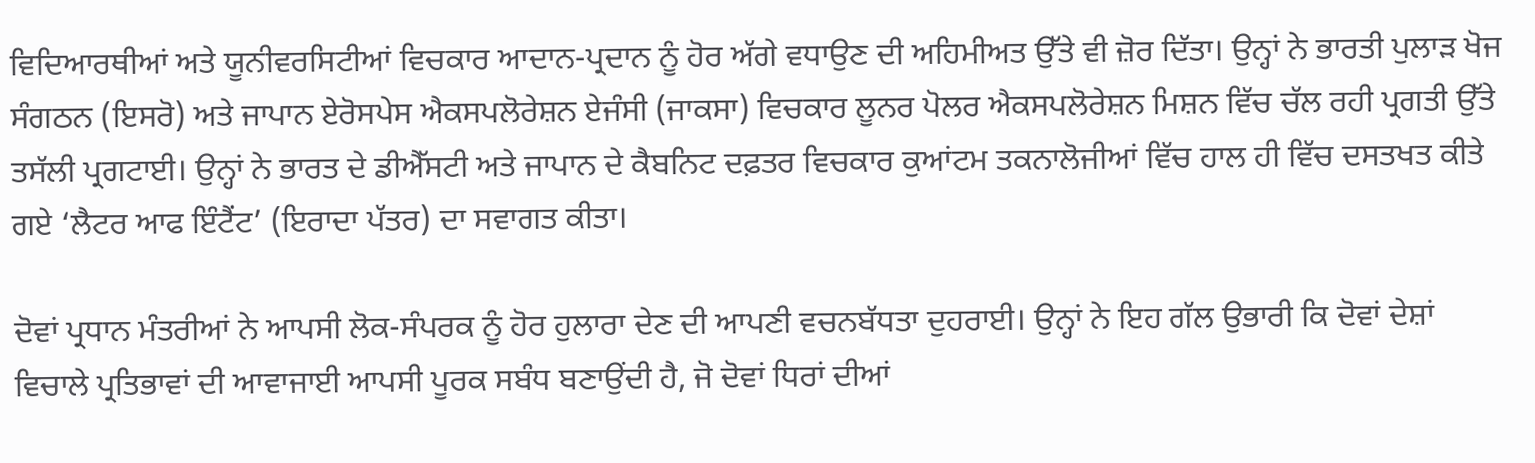ਵਿਦਿਆਰਥੀਆਂ ਅਤੇ ਯੂਨੀਵਰਸਿਟੀਆਂ ਵਿਚਕਾਰ ਆਦਾਨ-ਪ੍ਰਦਾਨ ਨੂੰ ਹੋਰ ਅੱਗੇ ਵਧਾਉਣ ਦੀ ਅਹਿਮੀਅਤ ਉੱਤੇ ਵੀ ਜ਼ੋਰ ਦਿੱਤਾ। ਉਨ੍ਹਾਂ ਨੇ ਭਾਰਤੀ ਪੁਲਾੜ ਖੋਜ ਸੰਗਠਨ (ਇਸਰੋ) ਅਤੇ ਜਾਪਾਨ ਏਰੋਸਪੇਸ ਐਕਸਪਲੋਰੇਸ਼ਨ ਏਜੰਸੀ (ਜਾਕਸਾ) ਵਿਚਕਾਰ ਲੂਨਰ ਪੋਲਰ ਐਕਸਪਲੋਰੇਸ਼ਨ ਮਿਸ਼ਨ ਵਿੱਚ ਚੱਲ ਰਹੀ ਪ੍ਰਗਤੀ ਉੱਤੇ ਤਸੱਲੀ ਪ੍ਰਗਟਾਈ। ਉਨ੍ਹਾਂ ਨੇ ਭਾਰਤ ਦੇ ਡੀਐੱਸਟੀ ਅਤੇ ਜਾਪਾਨ ਦੇ ਕੈਬਨਿਟ ਦਫ਼ਤਰ ਵਿਚਕਾਰ ਕੁਆਂਟਮ ਤਕਨਾਲੋਜੀਆਂ ਵਿੱਚ ਹਾਲ ਹੀ ਵਿੱਚ ਦਸਤਖਤ ਕੀਤੇ ਗਏ ‘ਲੈਟਰ ਆਫ ਇੰਟੈਂਟ’ (ਇਰਾਦਾ ਪੱਤਰ) ਦਾ ਸਵਾਗਤ ਕੀਤਾ।

ਦੋਵਾਂ ਪ੍ਰਧਾਨ ਮੰਤਰੀਆਂ ਨੇ ਆਪਸੀ ਲੋਕ-ਸੰਪਰਕ ਨੂੰ ਹੋਰ ਹੁਲਾਰਾ ਦੇਣ ਦੀ ਆਪਣੀ ਵਚਨਬੱਧਤਾ ਦੁਹਰਾਈ। ਉਨ੍ਹਾਂ ਨੇ ਇਹ ਗੱਲ ਉਭਾਰੀ ਕਿ ਦੋਵਾਂ ਦੇਸ਼ਾਂ ਵਿਚਾਲੇ ਪ੍ਰਤਿਭਾਵਾਂ ਦੀ ਆਵਾਜਾਈ ਆਪਸੀ ਪੂਰਕ ਸਬੰਧ ਬਣਾਉਂਦੀ ਹੈ, ਜੋ ਦੋਵਾਂ ਧਿਰਾਂ ਦੀਆਂ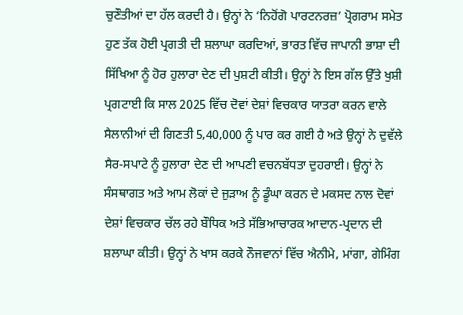ਚੁਣੌਤੀਆਂ ਦਾ ਹੱਲ ਕਰਦੀ ਹੈ। ਉਨ੍ਹਾਂ ਨੇ ‘ਨਿਹੋਂਗੋ ਪਾਰਟਨਰਜ਼’ ਪ੍ਰੋਗਰਾਮ ਸਮੇਤ ਹੁਣ ਤੱਕ ਹੋਈ ਪ੍ਰਗਤੀ ਦੀ ਸ਼ਲਾਘਾ ਕਰਦਿਆਂ, ਭਾਰਤ ਵਿੱਚ ਜਾਪਾਨੀ ਭਾਸ਼ਾ ਦੀ ਸਿੱਖਿਆ ਨੂੰ ਹੋਰ ਹੁਲਾਰਾ ਦੇਣ ਦੀ ਪੁਸ਼ਟੀ ਕੀਤੀ। ਉਨ੍ਹਾਂ ਨੇ ਇਸ ਗੱਲ ਉੱਤੇ ਖੁਸ਼ੀ ਪ੍ਰਗਟਾਈ ਕਿ ਸਾਲ 2025 ਵਿੱਚ ਦੋਵਾਂ ਦੇਸ਼ਾਂ ਵਿਚਕਾਰ ਯਾਤਰਾ ਕਰਨ ਵਾਲੇ ਸੈਲਾਨੀਆਂ ਦੀ ਗਿਣਤੀ 5,40,000 ਨੂੰ ਪਾਰ ਕਰ ਗਈ ਹੈ ਅਤੇ ਉਨ੍ਹਾਂ ਨੇ ਦੁਵੱਲੇ ਸੈਰ-ਸਪਾਟੇ ਨੂੰ ਹੁਲਾਰਾ ਦੇਣ ਦੀ ਆਪਣੀ ਵਚਨਬੱਧਤਾ ਦੁਹਰਾਈ। ਉਨ੍ਹਾਂ ਨੇ ਸੰਸਥਾਗਤ ਅਤੇ ਆਮ ਲੋਕਾਂ ਦੇ ਜੁੜਾਅ ਨੂੰ ਡੂੰਘਾ ਕਰਨ ਦੇ ਮਕਸਦ ਨਾਲ ਦੋਵਾਂ ਦੇਸ਼ਾਂ ਵਿਚਕਾਰ ਚੱਲ ਰਹੇ ਬੌਧਿਕ ਅਤੇ ਸੱਭਿਆਚਾਰਕ ਆਦਾਨ-ਪ੍ਰਦਾਨ ਦੀ ਸ਼ਲਾਘਾ ਕੀਤੀ। ਉਨ੍ਹਾਂ ਨੇ ਖਾਸ ਕਰਕੇ ਨੌਜਵਾਨਾਂ ਵਿੱਚ ਐਨੀਮੇ, ਮਾਂਗਾ, ਗੇਮਿੰਗ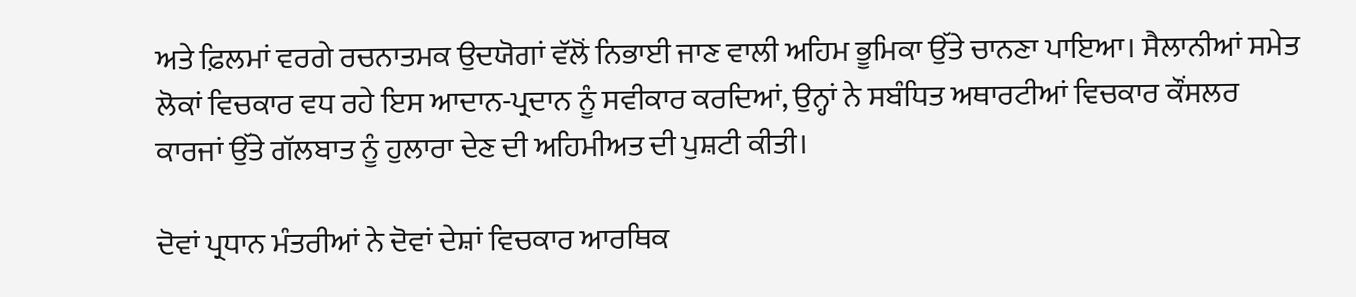ਅਤੇ ਫ਼ਿਲਮਾਂ ਵਰਗੇ ਰਚਨਾਤਮਕ ਉਦਯੋਗਾਂ ਵੱਲੋਂ ਨਿਭਾਈ ਜਾਣ ਵਾਲੀ ਅਹਿਮ ਭੂਮਿਕਾ ਉੱਤੇ ਚਾਨਣਾ ਪਾਇਆ। ਸੈਲਾਨੀਆਂ ਸਮੇਤ ਲੋਕਾਂ ਵਿਚਕਾਰ ਵਧ ਰਹੇ ਇਸ ਆਦਾਨ-ਪ੍ਰਦਾਨ ਨੂੰ ਸਵੀਕਾਰ ਕਰਦਿਆਂ, ਉਨ੍ਹਾਂ ਨੇ ਸਬੰਧਿਤ ਅਥਾਰਟੀਆਂ ਵਿਚਕਾਰ ਕੌਂਸਲਰ ਕਾਰਜਾਂ ਉੱਤੇ ਗੱਲਬਾਤ ਨੂੰ ਹੁਲਾਰਾ ਦੇਣ ਦੀ ਅਹਿਮੀਅਤ ਦੀ ਪੁਸ਼ਟੀ ਕੀਤੀ।

ਦੋਵਾਂ ਪ੍ਰਧਾਨ ਮੰਤਰੀਆਂ ਨੇ ਦੋਵਾਂ ਦੇਸ਼ਾਂ ਵਿਚਕਾਰ ਆਰਥਿਕ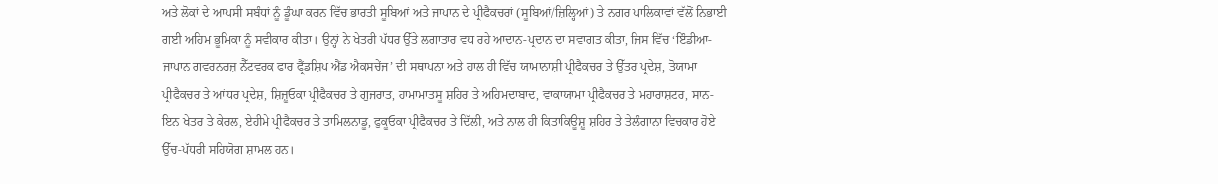ਅਤੇ ਲੋਕਾਂ ਦੇ ਆਪਸੀ ਸਬੰਧਾਂ ਨੂੰ ਡੂੰਘਾ ਕਰਨ ਵਿੱਚ ਭਾਰਤੀ ਸੂਬਿਆਂ ਅਤੇ ਜਾਪਾਨ ਦੇ ਪ੍ਰੀਫੈਕਚਰਾਂ (ਸੂਬਿਆਂ/ਜ਼ਿਲ੍ਹਿਆਂ) ਤੇ ਨਗਰ ਪਾਲਿਕਾਵਾਂ ਵੱਲੋਂ ਨਿਭਾਈ ਗਈ ਅਹਿਮ ਭੂਮਿਕਾ ਨੂੰ ਸਵੀਕਾਰ ਕੀਤਾ। ਉਨ੍ਹਾਂ ਨੇ ਖੇਤਰੀ ਪੱਧਰ ਉੱਤੇ ਲਗਾਤਾਰ ਵਧ ਰਹੇ ਆਦਾਨ-ਪ੍ਰਦਾਨ ਦਾ ਸਵਾਗਤ ਕੀਤਾ, ਜਿਸ ਵਿੱਚ ‘ਇੰਡੀਆ-ਜਾਪਾਨ ਗਵਰਨਰਜ਼ ਨੈੱਟਵਰਕ ਫਾਰ ਫ੍ਰੈਂਡਸ਼ਿਪ ਐਂਡ ਐਕਸਚੇਂਜ’ ਦੀ ਸਥਾਪਨਾ ਅਤੇ ਹਾਲ ਹੀ ਵਿੱਚ ਯਾਮਾਨਾਸ਼ੀ ਪ੍ਰੀਫੈਕਚਰ ਤੇ ਉੱਤਰ ਪ੍ਰਦੇਸ਼, ਤੋਯਾਮਾ ਪ੍ਰੀਫੈਕਚਰ ਤੇ ਆਂਧਰ ਪ੍ਰਦੇਸ਼, ਸ਼ਿਜ਼ੂਓਕਾ ਪ੍ਰੀਫੈਕਚਰ ਤੇ ਗੁਜਰਾਤ, ਹਾਮਾਮਾਤਸੂ ਸ਼ਹਿਰ ਤੇ ਅਹਿਮਦਾਬਾਦ, ਵਾਕਾਯਾਮਾ ਪ੍ਰੀਫੈਕਚਰ ਤੇ ਮਹਾਰਾਸ਼ਟਰ, ਸਾਨ-ਇਨ ਖੇਤਰ ਤੇ ਕੇਰਲ, ਏਹੀਮੇ ਪ੍ਰੀਫੈਕਚਰ ਤੇ ਤਾਮਿਲਨਾਡੂ, ਫੁਕੂਓਕਾ ਪ੍ਰੀਫੈਕਚਰ ਤੇ ਦਿੱਲੀ, ਅਤੇ ਨਾਲ ਹੀ ਕਿਤਾਕਿਊਸ਼ੂ ਸ਼ਹਿਰ ਤੇ ਤੇਲੰਗਾਨਾ ਵਿਚਕਾਰ ਹੋਏ ਉੱਚ-ਪੱਧਰੀ ਸਹਿਯੋਗ ਸ਼ਾਮਲ ਹਨ।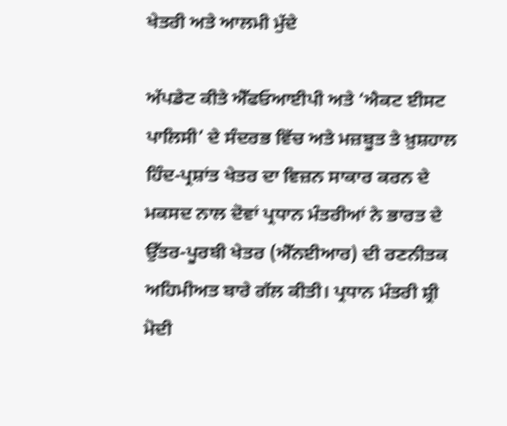ਖੇਤਰੀ ਅਤੇ ਆਲਮੀ ਮੁੱਦੇ

ਅੱਪਡੇਟ ਕੀਤੇ ਐੱਫਓਆਈਪੀ ਅਤੇ ‘ਐਕਟ ਈਸਟ ਪਾਲਿਸੀ’ ਦੇ ਸੰਦਰਭ ਵਿੱਚ ਅਤੇ ਮਜ਼ਬੂਤ ਤੇ ਖ਼ੁਸ਼ਹਾਲ ਹਿੰਦ-ਪ੍ਰਸ਼ਾਂਤ ਖੇਤਰ ਦਾ ਵਿਜ਼ਨ ਸਾਕਾਰ ਕਰਨ ਦੇ ਮਕਸਦ ਨਾਲ ਦੋਵਾਂ ਪ੍ਰਧਾਨ ਮੰਤਰੀਆਂ ਨੇ ਭਾਰਤ ਦੇ ਉੱਤਰ-ਪੂਰਬੀ ਖੇਤਰ (ਐੱਨਈਆਰ) ਦੀ ਰਣਨੀਤਕ ਅਹਿਮੀਅਤ ਬਾਰੇ ਗੱਲ ਕੀਤੀ। ਪ੍ਰਧਾਨ ਮੰਤਰੀ ਸ਼੍ਰੀ ਮੋਦੀ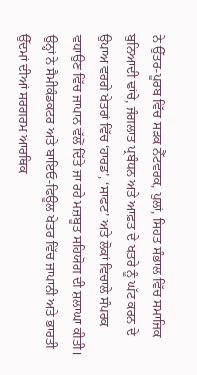ਨੇ ਉੱਤਰ-ਪੂਰਬ ਵਿੱਚ ਸੜਕ ਨੈੱਟਵਰਕ, ਪੁਲਾਂ, ਸਿਹਤ ਸੰਭਾਲ ਵਿੱਚ ਸਮਾਜਿਕ ਬੁਨਿਆਦੀ ਢਾਂਚੇ, ਜੰਗਲਾਤ ਪ੍ਰਬੰਧਨ ਅਤੇ ਆਫ਼ਤ ਦੇ ਖਤਰੇ ਨੂੰ ਘੱਟ ਕਰਨ ਦੇ ਉਪਾਅ ਵਰਗੇ ਖੇਤਰਾਂ ਵਿੱਚ ‘ਹਾਰਡ’, ‘ਸਾਫਟ’ ਅਤੇ ਲੋਕਾਂ ਵਿਚਾਲੇ ਸੰਪਰਕ ਵਧਾਉਣ ਵਿੱਚ ਜਾਪਾਨ ਵੱਲੋਂ ਦਿੱਤੇ ਜਾ ਰਹੇ ਮਜ਼ਬੂਤ ਸਹਿਯੋਗ ਦੀ ਸ਼ਲਾਘਾ ਕੀਤੀ। ਉਨ੍ਹਾਂ ਨੇ ਸੈਮੀਕੰਡਕਟਰ ਅਤੇ ਬਾਇਓ-ਫਿਊਲ ਖੇਤਰ ਵਿੱਚ ਜਾਪਾਨੀ ਅਤੇ ਭਾਰਤੀ ਉੱਦਮਾਂ ਦੀਆਂ ਸਰਗਰਮ ਆਰਥਿਕ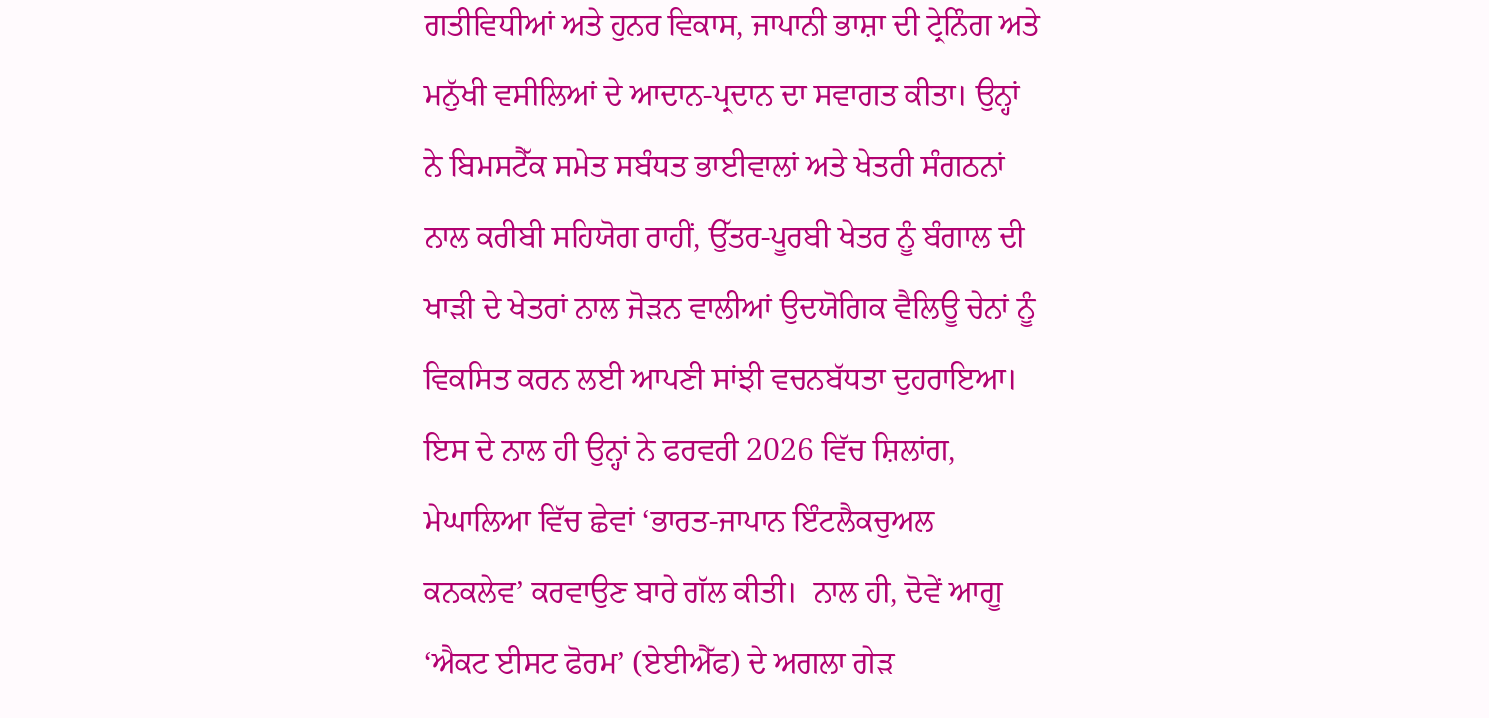ਗਤੀਵਿਧੀਆਂ ਅਤੇ ਹੁਨਰ ਵਿਕਾਸ, ਜਾਪਾਨੀ ਭਾਸ਼ਾ ਦੀ ਟ੍ਰੇਨਿੰਗ ਅਤੇ ਮਨੁੱਖੀ ਵਸੀਲਿਆਂ ਦੇ ਆਦਾਨ-ਪ੍ਰਦਾਨ ਦਾ ਸਵਾਗਤ ਕੀਤਾ। ਉਨ੍ਹਾਂ ਨੇ ਬਿਮਸਟੈੱਕ ਸਮੇਤ ਸਬੰਧਤ ਭਾਈਵਾਲਾਂ ਅਤੇ ਖੇਤਰੀ ਸੰਗਠਨਾਂ ਨਾਲ ਕਰੀਬੀ ਸਹਿਯੋਗ ਰਾਹੀਂ, ਉੱਤਰ-ਪੂਰਬੀ ਖੇਤਰ ਨੂੰ ਬੰਗਾਲ ਦੀ ਖਾੜੀ ਦੇ ਖੇਤਰਾਂ ਨਾਲ ਜੋੜਨ ਵਾਲੀਆਂ ਉਦਯੋਗਿਕ ਵੈਲਿਊ ਚੇਨਾਂ ਨੂੰ ਵਿਕਸਿਤ ਕਰਨ ਲਈ ਆਪਣੀ ਸਾਂਝੀ ਵਚਨਬੱਧਤਾ ਦੁਹਰਾਇਆ। ਇਸ ਦੇ ਨਾਲ ਹੀ ਉਨ੍ਹਾਂ ਨੇ ਫਰਵਰੀ 2026 ਵਿੱਚ ਸ਼ਿਲਾਂਗ, ਮੇਘਾਲਿਆ ਵਿੱਚ ਛੇਵਾਂ ‘ਭਾਰਤ-ਜਾਪਾਨ ਇੰਟਲੈਕਚੁਅਲ ਕਨਕਲੇਵ’ ਕਰਵਾਉਣ ਬਾਰੇ ਗੱਲ ਕੀਤੀ।  ਨਾਲ ਹੀ, ਦੋਵੇਂ ਆਗੂ ‘ਐਕਟ ਈਸਟ ਫੋਰਮ’ (ਏਈਐੱਫ) ਦੇ ਅਗਲਾ ਗੇੜ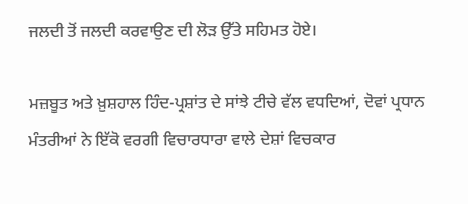ਜਲਦੀ ਤੋਂ ਜਲਦੀ ਕਰਵਾਉਣ ਦੀ ਲੋੜ ਉੱਤੇ ਸਹਿਮਤ ਹੋਏ।

ਮਜ਼ਬੂਤ ਅਤੇ ਖ਼ੁਸ਼ਹਾਲ ਹਿੰਦ-ਪ੍ਰਸ਼ਾਂਤ ਦੇ ਸਾਂਝੇ ਟੀਚੇ ਵੱਲ ਵਧਦਿਆਂ, ਦੋਵਾਂ ਪ੍ਰਧਾਨ ਮੰਤਰੀਆਂ ਨੇ ਇੱਕੋ ਵਰਗੀ ਵਿਚਾਰਧਾਰਾ ਵਾਲੇ ਦੇਸ਼ਾਂ ਵਿਚਕਾਰ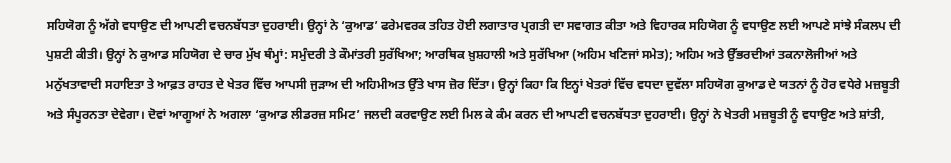ਸਹਿਯੋਗ ਨੂੰ ਅੱਗੇ ਵਧਾਉਣ ਦੀ ਆਪਣੀ ਵਚਨਬੱਧਤਾ ਦੁਹਰਾਈ। ਉਨ੍ਹਾਂ ਨੇ ‘ਕੁਆਡ’ ਫਰੇਮਵਰਕ ਤਹਿਤ ਹੋਈ ਲਗਾਤਾਰ ਪ੍ਰਗਤੀ ਦਾ ਸਵਾਗਤ ਕੀਤਾ ਅਤੇ ਵਿਹਾਰਕ ਸਹਿਯੋਗ ਨੂੰ ਵਧਾਉਣ ਲਈ ਆਪਣੇ ਸਾਂਝੇ ਸੰਕਲਪ ਦੀ ਪੁਸ਼ਟੀ ਕੀਤੀ। ਉਨ੍ਹਾਂ ਨੇ ਕੁਆਡ ਸਹਿਯੋਗ ਦੇ ਚਾਰ ਮੁੱਖ ਥੰਮ੍ਹਾਂ: ਸਮੁੰਦਰੀ ਤੇ ਕੌਮਾਂਤਰੀ ਸੁਰੱਖਿਆ; ਆਰਥਿਕ ਖ਼ੁਸ਼ਹਾਲੀ ਅਤੇ ਸੁਰੱਖਿਆ (ਅਹਿਮ ਖਣਿਜਾਂ ਸਮੇਤ); ਅਹਿਮ ਅਤੇ ਉੱਭਰਦੀਆਂ ਤਕਨਾਲੋਜੀਆਂ ਅਤੇ ਮਨੁੱਖਤਾਵਾਦੀ ਸਹਾਇਤਾ ਤੇ ਆਫ਼ਤ ਰਾਹਤ ਦੇ ਖੇਤਰ ਵਿੱਚ ਆਪਸੀ ਜੁੜਾਅ ਦੀ ਅਹਿਮੀਅਤ ਉੱਤੇ ਖਾਸ ਜ਼ੋਰ ਦਿੱਤਾ। ਉਨ੍ਹਾਂ ਕਿਹਾ ਕਿ ਇਨ੍ਹਾਂ ਖੇਤਰਾਂ ਵਿੱਚ ਵਧਦਾ ਦੁਵੱਲਾ ਸਹਿਯੋਗ ਕੁਆਡ ਦੇ ਯਤਨਾਂ ਨੂੰ ਹੋਰ ਵਧੇਰੇ ਮਜ਼ਬੂਤੀ ਅਤੇ ਸੰਪੂਰਨਤਾ ਦੇਵੇਗਾ। ਦੋਵਾਂ ਆਗੂਆਂ ਨੇ ਅਗਲਾ ‘ਕੁਆਡ ਲੀਡਰਜ਼ ਸਮਿਟ’ ਜਲਦੀ ਕਰਵਾਉਣ ਲਈ ਮਿਲ ਕੇ ਕੰਮ ਕਰਨ ਦੀ ਆਪਣੀ ਵਚਨਬੱਧਤਾ ਦੁਹਰਾਈ। ਉਨ੍ਹਾਂ ਨੇ ਖੇਤਰੀ ਮਜ਼ਬੂਤੀ ਨੂੰ ਵਧਾਉਣ ਅਤੇ ਸ਼ਾਂਤੀ,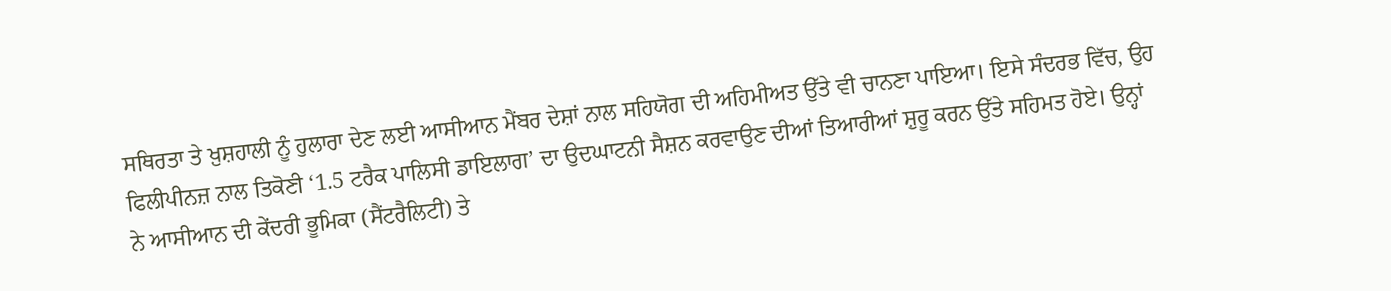ਸਥਿਰਤਾ ਤੇ ਖ਼ੁਸ਼ਹਾਲੀ ਨੂੰ ਹੁਲਾਰਾ ਦੇਣ ਲਈ ਆਸੀਆਨ ਮੈਂਬਰ ਦੇਸ਼ਾਂ ਨਾਲ ਸਹਿਯੋਗ ਦੀ ਅਹਿਮੀਅਤ ਉੱਤੇ ਵੀ ਚਾਨਣਾ ਪਾਇਆ। ਇਸੇ ਸੰਦਰਭ ਵਿੱਚ, ਉਹ ਫਿਲੀਪੀਨਜ਼ ਨਾਲ ਤਿਕੋਣੀ ‘1.5 ਟਰੈਕ ਪਾਲਿਸੀ ਡਾਇਲਾਗ’ ਦਾ ਉਦਘਾਟਨੀ ਸੈਸ਼ਨ ਕਰਵਾਉਣ ਦੀਆਂ ਤਿਆਰੀਆਂ ਸ਼ੁਰੂ ਕਰਨ ਉੱਤੇ ਸਹਿਮਤ ਹੋਏ। ਉਨ੍ਹਾਂ ਨੇ ਆਸੀਆਨ ਦੀ ਕੇਂਦਰੀ ਭੂਮਿਕਾ (ਸੈਂਟਰੈਲਿਟੀ) ਤੇ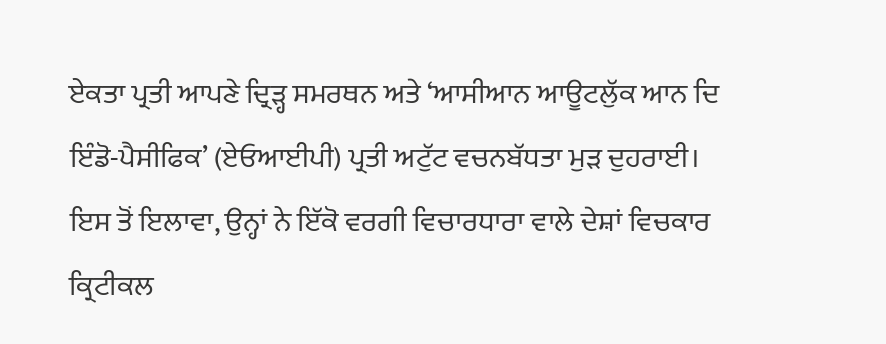ਏਕਤਾ ਪ੍ਰਤੀ ਆਪਣੇ ਦ੍ਰਿੜ੍ਹ ਸਮਰਥਨ ਅਤੇ ‘ਆਸੀਆਨ ਆਊਟਲੁੱਕ ਆਨ ਦਿ ਇੰਡੋ-ਪੈਸੀਫਿਕ’ (ਏਓਆਈਪੀ) ਪ੍ਰਤੀ ਅਟੁੱਟ ਵਚਨਬੱਧਤਾ ਮੁੜ ਦੁਹਰਾਈ। ਇਸ ਤੋਂ ਇਲਾਵਾ, ਉਨ੍ਹਾਂ ਨੇ ਇੱਕੋ ਵਰਗੀ ਵਿਚਾਰਧਾਰਾ ਵਾਲੇ ਦੇਸ਼ਾਂ ਵਿਚਕਾਰ ਕ੍ਰਿਟੀਕਲ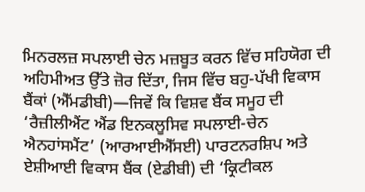ਮਿਨਰਲਜ਼ ਸਪਲਾਈ ਚੇਨ ਮਜ਼ਬੂਤ ਕਰਨ ਵਿੱਚ ਸਹਿਯੋਗ ਦੀ ਅਹਿਮੀਅਤ ਉੱਤੇ ਜ਼ੋਰ ਦਿੱਤਾ, ਜਿਸ ਵਿੱਚ ਬਹੁ-ਪੱਖੀ ਵਿਕਾਸ ਬੈਂਕਾਂ (ਐੱਮਡੀਬੀ)—ਜਿਵੇਂ ਕਿ ਵਿਸ਼ਵ ਬੈਂਕ ਸਮੂਹ ਦੀ ‘ਰੈਜ਼ੀਲੀਐਂਟ ਐਂਡ ਇਨਕਲੂਸਿਵ ਸਪਲਾਈ-ਚੇਨ ਐਨਹਾਂਸਮੈਂਟ’ (ਆਰਆਈਐੱਸਈ) ਪਾਰਟਨਰਸ਼ਿਪ ਅਤੇ ਏਸ਼ੀਆਈ ਵਿਕਾਸ ਬੈਂਕ (ਏਡੀਬੀ) ਦੀ ‘ਕ੍ਰਿਟੀਕਲ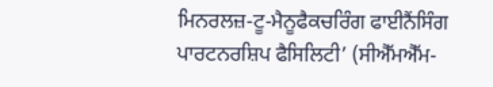ਮਿਨਰਲਜ਼-ਟੂ-ਮੈਨੂਫੈਕਚਰਿੰਗ ਫਾਈਨੈਂਸਿੰਗ ਪਾਰਟਨਰਸ਼ਿਪ ਫੈਸਿਲਿਟੀ’ (ਸੀਐੱਮਐੱਮ-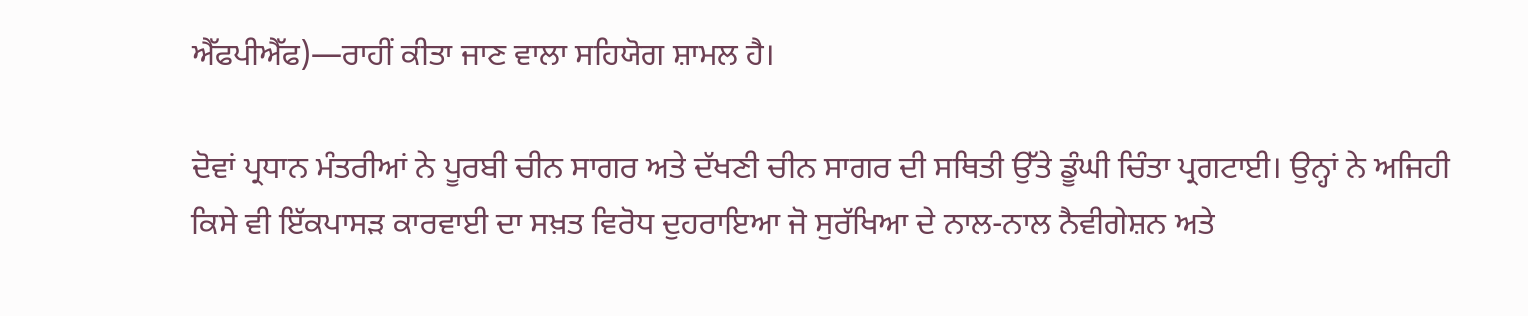ਐੱਫਪੀਐੱਫ)—ਰਾਹੀਂ ਕੀਤਾ ਜਾਣ ਵਾਲਾ ਸਹਿਯੋਗ ਸ਼ਾਮਲ ਹੈ।

ਦੋਵਾਂ ਪ੍ਰਧਾਨ ਮੰਤਰੀਆਂ ਨੇ ਪੂਰਬੀ ਚੀਨ ਸਾਗਰ ਅਤੇ ਦੱਖਣੀ ਚੀਨ ਸਾਗਰ ਦੀ ਸਥਿਤੀ ਉੱਤੇ ਡੂੰਘੀ ਚਿੰਤਾ ਪ੍ਰਗਟਾਈ। ਉਨ੍ਹਾਂ ਨੇ ਅਜਿਹੀ ਕਿਸੇ ਵੀ ਇੱਕਪਾਸੜ ਕਾਰਵਾਈ ਦਾ ਸਖ਼ਤ ਵਿਰੋਧ ਦੁਹਰਾਇਆ ਜੋ ਸੁਰੱਖਿਆ ਦੇ ਨਾਲ-ਨਾਲ ਨੈਵੀਗੇਸ਼ਨ ਅਤੇ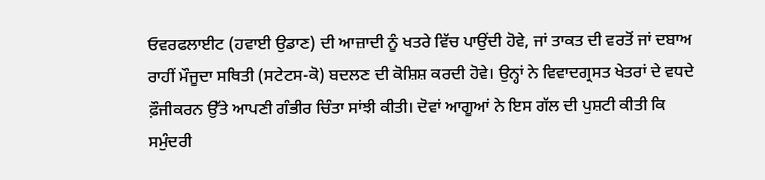ਓਵਰਫਲਾਈਟ (ਹਵਾਈ ਉਡਾਣ) ਦੀ ਆਜ਼ਾਦੀ ਨੂੰ ਖਤਰੇ ਵਿੱਚ ਪਾਉਂਦੀ ਹੋਵੇ, ਜਾਂ ਤਾਕਤ ਦੀ ਵਰਤੋਂ ਜਾਂ ਦਬਾਅ ਰਾਹੀਂ ਮੌਜੂਦਾ ਸਥਿਤੀ (ਸਟੇਟਸ-ਕੋ) ਬਦਲਣ ਦੀ ਕੋਸ਼ਿਸ਼ ਕਰਦੀ ਹੋਵੇ। ਉਨ੍ਹਾਂ ਨੇ ਵਿਵਾਦਗ੍ਰਸਤ ਖੇਤਰਾਂ ਦੇ ਵਧਦੇ ਫ਼ੌਜੀਕਰਨ ਉੱਤੇ ਆਪਣੀ ਗੰਭੀਰ ਚਿੰਤਾ ਸਾਂਝੀ ਕੀਤੀ। ਦੋਵਾਂ ਆਗੂਆਂ ਨੇ ਇਸ ਗੱਲ ਦੀ ਪੁਸ਼ਟੀ ਕੀਤੀ ਕਿ ਸਮੁੰਦਰੀ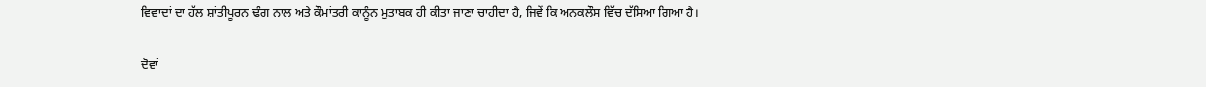ਵਿਵਾਦਾਂ ਦਾ ਹੱਲ ਸ਼ਾਂਤੀਪੂਰਨ ਢੰਗ ਨਾਲ ਅਤੇ ਕੌਮਾਂਤਰੀ ਕਾਨੂੰਨ ਮੁਤਾਬਕ ਹੀ ਕੀਤਾ ਜਾਣਾ ਚਾਹੀਦਾ ਹੈ, ਜਿਵੇਂ ਕਿ ਅਨਕਲੌਸ ਵਿੱਚ ਦੱਸਿਆ ਗਿਆ ਹੈ।

ਦੋਵਾਂ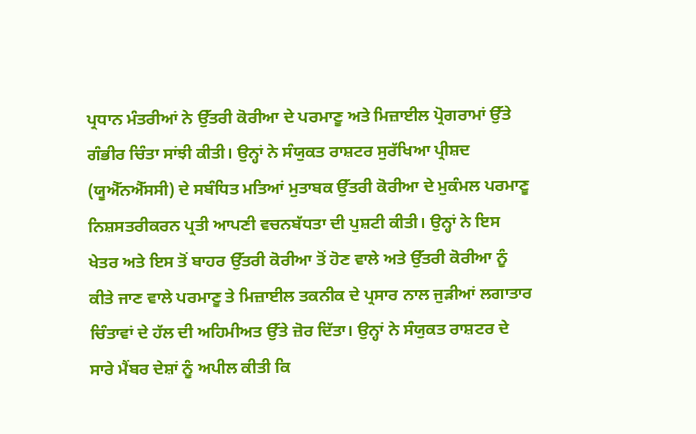ਪ੍ਰਧਾਨ ਮੰਤਰੀਆਂ ਨੇ ਉੱਤਰੀ ਕੋਰੀਆ ਦੇ ਪਰਮਾਣੂ ਅਤੇ ਮਿਜ਼ਾਈਲ ਪ੍ਰੋਗਰਾਮਾਂ ਉੱਤੇ ਗੰਭੀਰ ਚਿੰਤਾ ਸਾਂਝੀ ਕੀਤੀ। ਉਨ੍ਹਾਂ ਨੇ ਸੰਯੁਕਤ ਰਾਸ਼ਟਰ ਸੁਰੱਖਿਆ ਪ੍ਰੀਸ਼ਦ (ਯੂਐੱਨਐੱਸਸੀ) ਦੇ ਸਬੰਧਿਤ ਮਤਿਆਂ ਮੁਤਾਬਕ ਉੱਤਰੀ ਕੋਰੀਆ ਦੇ ਮੁਕੰਮਲ ਪਰਮਾਣੂ ਨਿਸ਼ਸਤਰੀਕਰਨ ਪ੍ਰਤੀ ਆਪਣੀ ਵਚਨਬੱਧਤਾ ਦੀ ਪੁਸ਼ਟੀ ਕੀਤੀ। ਉਨ੍ਹਾਂ ਨੇ ਇਸ ਖੇਤਰ ਅਤੇ ਇਸ ਤੋਂ ਬਾਹਰ ਉੱਤਰੀ ਕੋਰੀਆ ਤੋਂ ਹੋਣ ਵਾਲੇ ਅਤੇ ਉੱਤਰੀ ਕੋਰੀਆ ਨੂੰ ਕੀਤੇ ਜਾਣ ਵਾਲੇ ਪਰਮਾਣੂ ਤੇ ਮਿਜ਼ਾਈਲ ਤਕਨੀਕ ਦੇ ਪ੍ਰਸਾਰ ਨਾਲ ਜੁੜੀਆਂ ਲਗਾਤਾਰ ਚਿੰਤਾਵਾਂ ਦੇ ਹੱਲ ਦੀ ਅਹਿਮੀਅਤ ਉੱਤੇ ਜ਼ੋਰ ਦਿੱਤਾ। ਉਨ੍ਹਾਂ ਨੇ ਸੰਯੁਕਤ ਰਾਸ਼ਟਰ ਦੇ ਸਾਰੇ ਮੈਂਬਰ ਦੇਸ਼ਾਂ ਨੂੰ ਅਪੀਲ ਕੀਤੀ ਕਿ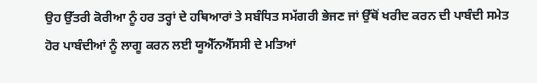ਉਹ ਉੱਤਰੀ ਕੋਰੀਆ ਨੂੰ ਹਰ ਤਰ੍ਹਾਂ ਦੇ ਹਥਿਆਰਾਂ ਤੇ ਸਬੰਧਿਤ ਸਮੱਗਰੀ ਭੇਜਣ ਜਾਂ ਉੱਥੋਂ ਖਰੀਦ ਕਰਨ ਦੀ ਪਾਬੰਦੀ ਸਮੇਤ ਹੋਰ ਪਾਬੰਦੀਆਂ ਨੂੰ ਲਾਗੂ ਕਰਨ ਲਈ ਯੂਐੱਨਐੱਸਸੀ ਦੇ ਮਤਿਆਂ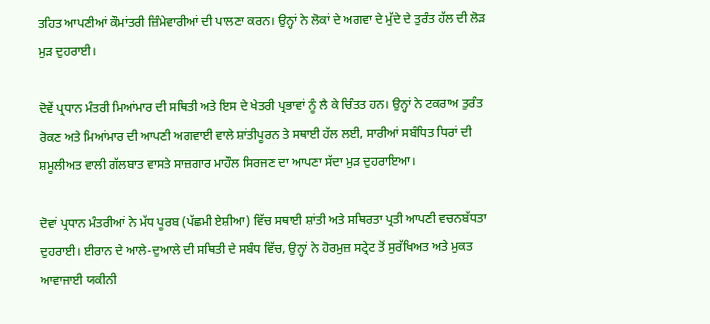ਤਹਿਤ ਆਪਣੀਆਂ ਕੌਮਾਂਤਰੀ ਜ਼ਿੰਮੇਵਾਰੀਆਂ ਦੀ ਪਾਲਣਾ ਕਰਨ। ਉਨ੍ਹਾਂ ਨੇ ਲੋਕਾਂ ਦੇ ਅਗਵਾ ਦੇ ਮੁੱਦੇ ਦੇ ਤੁਰੰਤ ਹੱਲ ਦੀ ਲੋੜ ਮੁੜ ਦੁਹਰਾਈ।

ਦੋਵੇਂ ਪ੍ਰਧਾਨ ਮੰਤਰੀ ਮਿਆਂਮਾਰ ਦੀ ਸਥਿਤੀ ਅਤੇ ਇਸ ਦੇ ਖੇਤਰੀ ਪ੍ਰਭਾਵਾਂ ਨੂੰ ਲੈ ਕੇ ਚਿੰਤਤ ਹਨ। ਉਨ੍ਹਾਂ ਨੇ ਟਕਰਾਅ ਤੁਰੰਤ ਰੋਕਣ ਅਤੇ ਮਿਆਂਮਾਰ ਦੀ ਆਪਣੀ ਅਗਵਾਈ ਵਾਲੇ ਸ਼ਾਂਤੀਪੂਰਨ ਤੇ ਸਥਾਈ ਹੱਲ ਲਈ, ਸਾਰੀਆਂ ਸਬੰਧਿਤ ਧਿਰਾਂ ਦੀ ਸ਼ਮੂਲੀਅਤ ਵਾਲੀ ਗੱਲਬਾਤ ਵਾਸਤੇ ਸਾਜ਼ਗਾਰ ਮਾਹੌਲ ਸਿਰਜਣ ਦਾ ਆਪਣਾ ਸੱਦਾ ਮੁੜ ਦੁਹਰਾਇਆ।

ਦੋਵਾਂ ਪ੍ਰਧਾਨ ਮੰਤਰੀਆਂ ਨੇ ਮੱਧ ਪੂਰਬ (ਪੱਛਮੀ ਏਸ਼ੀਆ) ਵਿੱਚ ਸਥਾਈ ਸ਼ਾਂਤੀ ਅਤੇ ਸਥਿਰਤਾ ਪ੍ਰਤੀ ਆਪਣੀ ਵਚਨਬੱਧਤਾ ਦੁਹਰਾਈ। ਈਰਾਨ ਦੇ ਆਲੇ-ਦੁਆਲੇ ਦੀ ਸਥਿਤੀ ਦੇ ਸਬੰਧ ਵਿੱਚ, ਉਨ੍ਹਾਂ ਨੇ ਹੋਰਮੁਜ਼ ਸਟ੍ਰੇਟ ਤੋਂ ਸੁਰੱਖਿਅਤ ਅਤੇ ਮੁਕਤ ਆਵਾਜਾਈ ਯਕੀਨੀ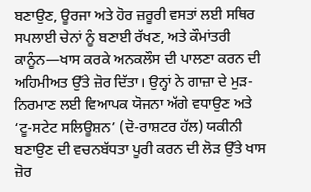ਬਣਾਉਣ, ਊਰਜਾ ਅਤੇ ਹੋਰ ਜ਼ਰੂਰੀ ਵਸਤਾਂ ਲਈ ਸਥਿਰ ਸਪਲਾਈ ਚੇਨਾਂ ਨੂੰ ਬਣਾਈ ਰੱਖਣ, ਅਤੇ ਕੌਮਾਂਤਰੀ ਕਾਨੂੰਨ—ਖਾਸ ਕਰਕੇ ਅਨਕਲੌਸ ਦੀ ਪਾਲਣਾ ਕਰਨ ਦੀ ਅਹਿਮੀਅਤ ਉੱਤੇ ਜ਼ੋਰ ਦਿੱਤਾ। ਉਨ੍ਹਾਂ ਨੇ ਗਾਜ਼ਾ ਦੇ ਮੁੜ-ਨਿਰਮਾਣ ਲਈ ਵਿਆਪਕ ਯੋਜਨਾ ਅੱਗੇ ਵਧਾਉਣ ਅਤੇ ‘ਟੂ-ਸਟੇਟ ਸਲਿਊਸ਼ਨ’ (ਦੋ-ਰਾਸ਼ਟਰ ਹੱਲ) ਯਕੀਨੀ ਬਣਾਉਣ ਦੀ ਵਚਨਬੱਧਤਾ ਪੂਰੀ ਕਰਨ ਦੀ ਲੋੜ ਉੱਤੇ ਖਾਸ ਜ਼ੋਰ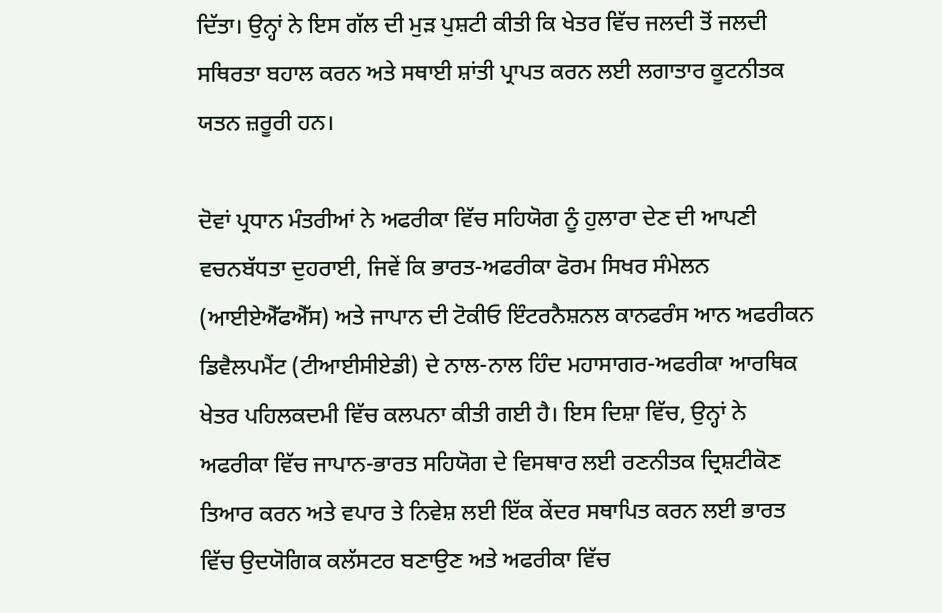ਦਿੱਤਾ। ਉਨ੍ਹਾਂ ਨੇ ਇਸ ਗੱਲ ਦੀ ਮੁੜ ਪੁਸ਼ਟੀ ਕੀਤੀ ਕਿ ਖੇਤਰ ਵਿੱਚ ਜਲਦੀ ਤੋਂ ਜਲਦੀ ਸਥਿਰਤਾ ਬਹਾਲ ਕਰਨ ਅਤੇ ਸਥਾਈ ਸ਼ਾਂਤੀ ਪ੍ਰਾਪਤ ਕਰਨ ਲਈ ਲਗਾਤਾਰ ਕੂਟਨੀਤਕ ਯਤਨ ਜ਼ਰੂਰੀ ਹਨ।

ਦੋਵਾਂ ਪ੍ਰਧਾਨ ਮੰਤਰੀਆਂ ਨੇ ਅਫਰੀਕਾ ਵਿੱਚ ਸਹਿਯੋਗ ਨੂੰ ਹੁਲਾਰਾ ਦੇਣ ਦੀ ਆਪਣੀ ਵਚਨਬੱਧਤਾ ਦੁਹਰਾਈ, ਜਿਵੇਂ ਕਿ ਭਾਰਤ-ਅਫਰੀਕਾ ਫੋਰਮ ਸਿਖਰ ਸੰਮੇਲਨ (ਆਈਏਐੱਫਐੱਸ) ਅਤੇ ਜਾਪਾਨ ਦੀ ਟੋਕੀਓ ਇੰਟਰਨੈਸ਼ਨਲ ਕਾਨਫਰੰਸ ਆਨ ਅਫਰੀਕਨ ਡਿਵੈਲਪਮੈਂਟ (ਟੀਆਈਸੀਏਡੀ) ਦੇ ਨਾਲ-ਨਾਲ ਹਿੰਦ ਮਹਾਸਾਗਰ-ਅਫਰੀਕਾ ਆਰਥਿਕ ਖੇਤਰ ਪਹਿਲਕਦਮੀ ਵਿੱਚ ਕਲਪਨਾ ਕੀਤੀ ਗਈ ਹੈ। ਇਸ ਦਿਸ਼ਾ ਵਿੱਚ, ਉਨ੍ਹਾਂ ਨੇ ਅਫਰੀਕਾ ਵਿੱਚ ਜਾਪਾਨ-ਭਾਰਤ ਸਹਿਯੋਗ ਦੇ ਵਿਸਥਾਰ ਲਈ ਰਣਨੀਤਕ ਦ੍ਰਿਸ਼ਟੀਕੋਣ ਤਿਆਰ ਕਰਨ ਅਤੇ ਵਪਾਰ ਤੇ ਨਿਵੇਸ਼ ਲਈ ਇੱਕ ਕੇਂਦਰ ਸਥਾਪਿਤ ਕਰਨ ਲਈ ਭਾਰਤ ਵਿੱਚ ਉਦਯੋਗਿਕ ਕਲੱਸਟਰ ਬਣਾਉਣ ਅਤੇ ਅਫਰੀਕਾ ਵਿੱਚ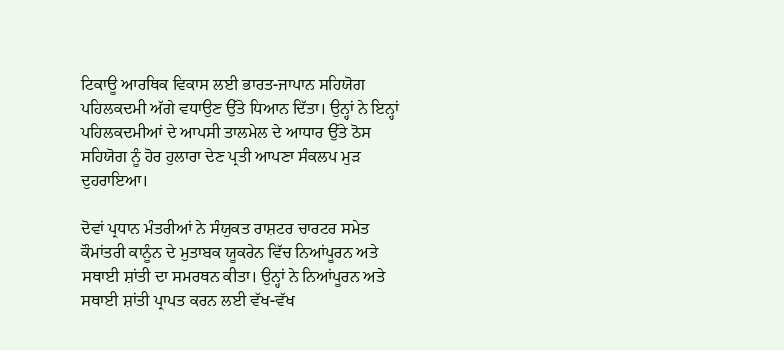ਟਿਕਾਊ ਆਰਥਿਕ ਵਿਕਾਸ ਲਈ ਭਾਰਤ-ਜਾਪਾਨ ਸਹਿਯੋਗ ਪਹਿਲਕਦਮੀ ਅੱਗੇ ਵਧਾਉਣ ਉੱਤੇ ਧਿਆਨ ਦਿੱਤਾ। ਉਨ੍ਹਾਂ ਨੇ ਇਨ੍ਹਾਂ ਪਹਿਲਕਦਮੀਆਂ ਦੇ ਆਪਸੀ ਤਾਲਮੇਲ ਦੇ ਆਧਾਰ ਉੱਤੇ ਠੋਸ ਸਹਿਯੋਗ ਨੂੰ ਹੋਰ ਹੁਲਾਰਾ ਦੇਣ ਪ੍ਰਤੀ ਆਪਣਾ ਸੰਕਲਪ ਮੁੜ ਦੁਹਰਾਇਆ।

ਦੋਵਾਂ ਪ੍ਰਧਾਨ ਮੰਤਰੀਆਂ ਨੇ ਸੰਯੁਕਤ ਰਾਸ਼ਟਰ ਚਾਰਟਰ ਸਮੇਤ ਕੌਮਾਂਤਰੀ ਕਾਨੂੰਨ ਦੇ ਮੁਤਾਬਕ ਯੂਕਰੇਨ ਵਿੱਚ ਨਿਆਂਪੂਰਨ ਅਤੇ ਸਥਾਈ ਸ਼ਾਂਤੀ ਦਾ ਸਮਰਥਨ ਕੀਤਾ। ਉਨ੍ਹਾਂ ਨੇ ਨਿਆਂਪੂਰਨ ਅਤੇ ਸਥਾਈ ਸ਼ਾਂਤੀ ਪ੍ਰਾਪਤ ਕਰਨ ਲਈ ਵੱਖ-ਵੱਖ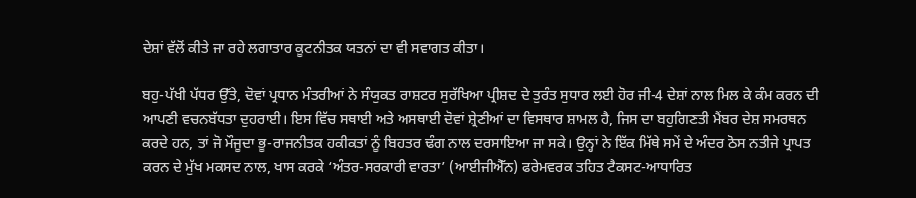ਦੇਸ਼ਾਂ ਵੱਲੋਂ ਕੀਤੇ ਜਾ ਰਹੇ ਲਗਾਤਾਰ ਕੂਟਨੀਤਕ ਯਤਨਾਂ ਦਾ ਵੀ ਸਵਾਗਤ ਕੀਤਾ।

ਬਹੁ-ਪੱਖੀ ਪੱਧਰ ਉੱਤੇ, ਦੋਵਾਂ ਪ੍ਰਧਾਨ ਮੰਤਰੀਆਂ ਨੇ ਸੰਯੁਕਤ ਰਾਸ਼ਟਰ ਸੁਰੱਖਿਆ ਪ੍ਰੀਸ਼ਦ ਦੇ ਤੁਰੰਤ ਸੁਧਾਰ ਲਈ ਹੋਰ ਜੀ-4 ਦੇਸ਼ਾਂ ਨਾਲ ਮਿਲ ਕੇ ਕੰਮ ਕਰਨ ਦੀ ਆਪਣੀ ਵਚਨਬੱਧਤਾ ਦੁਹਰਾਈ। ਇਸ ਵਿੱਚ ਸਥਾਈ ਅਤੇ ਅਸਥਾਈ ਦੋਵਾਂ ਸ਼੍ਰੇਣੀਆਂ ਦਾ ਵਿਸਥਾਰ ਸ਼ਾਮਲ ਹੈ, ਜਿਸ ਦਾ ਬਹੁਗਿਣਤੀ ਮੈਂਬਰ ਦੇਸ਼ ਸਮਰਥਨ ਕਰਦੇ ਹਨ, ਤਾਂ ਜੋ ਮੌਜੂਦਾ ਭੂ-ਰਾਜਨੀਤਕ ਹਕੀਕਤਾਂ ਨੂੰ ਬਿਹਤਰ ਢੰਗ ਨਾਲ ਦਰਸਾਇਆ ਜਾ ਸਕੇ। ਉਨ੍ਹਾਂ ਨੇ ਇੱਕ ਮਿੱਥੇ ਸਮੇਂ ਦੇ ਅੰਦਰ ਠੋਸ ਨਤੀਜੇ ਪ੍ਰਾਪਤ ਕਰਨ ਦੇ ਮੁੱਖ ਮਕਸਦ ਨਾਲ, ਖਾਸ ਕਰਕੇ ‘ਅੰਤਰ-ਸਰਕਾਰੀ ਵਾਰਤਾ’ (ਆਈਜੀਐੱਨ) ਫਰੇਮਵਰਕ ਤਹਿਤ ਟੈਕਸਟ-ਆਧਾਰਿਤ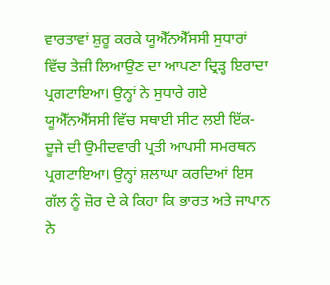ਵਾਰਤਾਵਾਂ ਸ਼ੁਰੂ ਕਰਕੇ ਯੂਐੱਨਐੱਸਸੀ ਸੁਧਾਰਾਂ ਵਿੱਚ ਤੇਜ਼ੀ ਲਿਆਉਣ ਦਾ ਆਪਣਾ ਦ੍ਰਿੜ੍ਹ ਇਰਾਦਾ ਪ੍ਰਗਟਾਇਆ। ਉਨ੍ਹਾਂ ਨੇ ਸੁਧਾਰੇ ਗਏ ਯੂਐੱਨਐੱਸਸੀ ਵਿੱਚ ਸਥਾਈ ਸੀਟ ਲਈ ਇੱਕ-ਦੂਜੇ ਦੀ ਉਮੀਦਵਾਰੀ ਪ੍ਰਤੀ ਆਪਸੀ ਸਮਰਥਨ ਪ੍ਰਗਟਾਇਆ। ਉਨ੍ਹਾਂ ਸ਼ਲਾਘਾ ਕਰਦਿਆਂ ਇਸ ਗੱਲ ਨੂੰ ਜ਼ੋਰ ਦੇ ਕੇ ਕਿਹਾ ਕਿ ਭਾਰਤ ਅਤੇ ਜਾਪਾਨ ਨੇ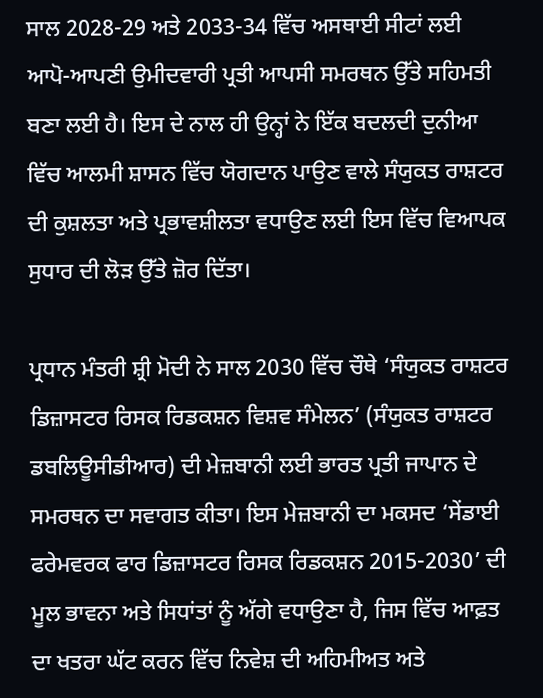ਸਾਲ 2028-29 ਅਤੇ 2033-34 ਵਿੱਚ ਅਸਥਾਈ ਸੀਟਾਂ ਲਈ ਆਪੋ-ਆਪਣੀ ਉਮੀਦਵਾਰੀ ਪ੍ਰਤੀ ਆਪਸੀ ਸਮਰਥਨ ਉੱਤੇ ਸਹਿਮਤੀ ਬਣਾ ਲਈ ਹੈ। ਇਸ ਦੇ ਨਾਲ ਹੀ ਉਨ੍ਹਾਂ ਨੇ ਇੱਕ ਬਦਲਦੀ ਦੁਨੀਆ ਵਿੱਚ ਆਲਮੀ ਸ਼ਾਸਨ ਵਿੱਚ ਯੋਗਦਾਨ ਪਾਉਣ ਵਾਲੇ ਸੰਯੁਕਤ ਰਾਸ਼ਟਰ ਦੀ ਕੁਸ਼ਲਤਾ ਅਤੇ ਪ੍ਰਭਾਵਸ਼ੀਲਤਾ ਵਧਾਉਣ ਲਈ ਇਸ ਵਿੱਚ ਵਿਆਪਕ ਸੁਧਾਰ ਦੀ ਲੋੜ ਉੱਤੇ ਜ਼ੋਰ ਦਿੱਤਾ।

ਪ੍ਰਧਾਨ ਮੰਤਰੀ ਸ਼੍ਰੀ ਮੋਦੀ ਨੇ ਸਾਲ 2030 ਵਿੱਚ ਚੌਥੇ ‘ਸੰਯੁਕਤ ਰਾਸ਼ਟਰ ਡਿਜ਼ਾਸਟਰ ਰਿਸਕ ਰਿਡਕਸ਼ਨ ਵਿਸ਼ਵ ਸੰਮੇਲਨ’ (ਸੰਯੁਕਤ ਰਾਸ਼ਟਰ ਡਬਲਿਊਸੀਡੀਆਰ) ਦੀ ਮੇਜ਼ਬਾਨੀ ਲਈ ਭਾਰਤ ਪ੍ਰਤੀ ਜਾਪਾਨ ਦੇ ਸਮਰਥਨ ਦਾ ਸਵਾਗਤ ਕੀਤਾ। ਇਸ ਮੇਜ਼ਬਾਨੀ ਦਾ ਮਕਸਦ ‘ਸੇਂਡਾਈ ਫਰੇਮਵਰਕ ਫਾਰ ਡਿਜ਼ਾਸਟਰ ਰਿਸਕ ਰਿਡਕਸ਼ਨ 2015-2030’ ਦੀ ਮੂਲ ਭਾਵਨਾ ਅਤੇ ਸਿਧਾਂਤਾਂ ਨੂੰ ਅੱਗੇ ਵਧਾਉਣਾ ਹੈ, ਜਿਸ ਵਿੱਚ ਆਫ਼ਤ ਦਾ ਖਤਰਾ ਘੱਟ ਕਰਨ ਵਿੱਚ ਨਿਵੇਸ਼ ਦੀ ਅਹਿਮੀਅਤ ਅਤੇ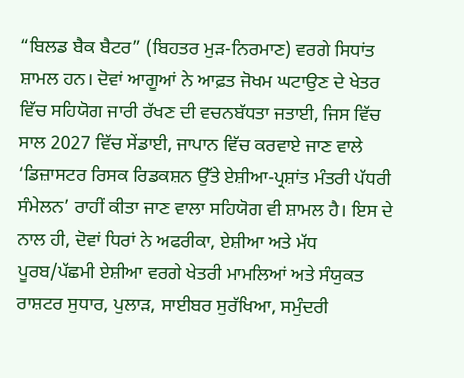“ਬਿਲਡ ਬੈਕ ਬੈਟਰ” (ਬਿਹਤਰ ਮੁੜ-ਨਿਰਮਾਣ) ਵਰਗੇ ਸਿਧਾਂਤ ਸ਼ਾਮਲ ਹਨ। ਦੋਵਾਂ ਆਗੂਆਂ ਨੇ ਆਫ਼ਤ ਜੋਖਮ ਘਟਾਉਣ ਦੇ ਖੇਤਰ ਵਿੱਚ ਸਹਿਯੋਗ ਜਾਰੀ ਰੱਖਣ ਦੀ ਵਚਨਬੱਧਤਾ ਜਤਾਈ, ਜਿਸ ਵਿੱਚ ਸਾਲ 2027 ਵਿੱਚ ਸੇਂਡਾਈ, ਜਾਪਾਨ ਵਿੱਚ ਕਰਵਾਏ ਜਾਣ ਵਾਲੇ ‘ਡਿਜ਼ਾਸਟਰ ਰਿਸਕ ਰਿਡਕਸ਼ਨ ਉੱਤੇ ਏਸ਼ੀਆ-ਪ੍ਰਸ਼ਾਂਤ ਮੰਤਰੀ ਪੱਧਰੀ ਸੰਮੇਲਨ’ ਰਾਹੀਂ ਕੀਤਾ ਜਾਣ ਵਾਲਾ ਸਹਿਯੋਗ ਵੀ ਸ਼ਾਮਲ ਹੈ। ਇਸ ਦੇ ਨਾਲ ਹੀ, ਦੋਵਾਂ ਧਿਰਾਂ ਨੇ ਅਫਰੀਕਾ, ਏਸ਼ੀਆ ਅਤੇ ਮੱਧ ਪੂਰਬ/ਪੱਛਮੀ ਏਸ਼ੀਆ ਵਰਗੇ ਖੇਤਰੀ ਮਾਮਲਿਆਂ ਅਤੇ ਸੰਯੁਕਤ ਰਾਸ਼ਟਰ ਸੁਧਾਰ, ਪੁਲਾੜ, ਸਾਈਬਰ ਸੁਰੱਖਿਆ, ਸਮੁੰਦਰੀ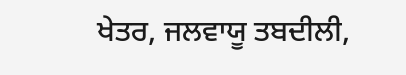ਖੇਤਰ, ਜਲਵਾਯੂ ਤਬਦੀਲੀ,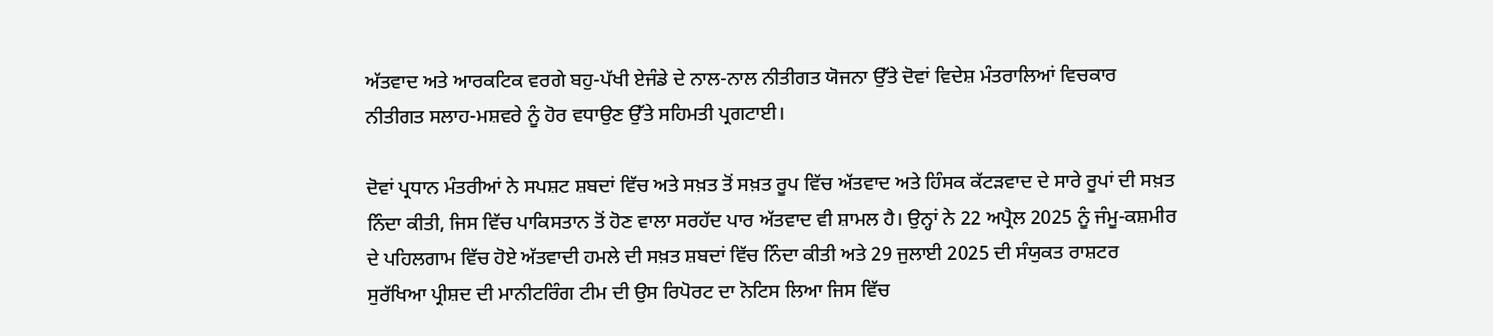ਅੱਤਵਾਦ ਅਤੇ ਆਰਕਟਿਕ ਵਰਗੇ ਬਹੁ-ਪੱਖੀ ਏਜੰਡੇ ਦੇ ਨਾਲ-ਨਾਲ ਨੀਤੀਗਤ ਯੋਜਨਾ ਉੱਤੇ ਦੋਵਾਂ ਵਿਦੇਸ਼ ਮੰਤਰਾਲਿਆਂ ਵਿਚਕਾਰ ਨੀਤੀਗਤ ਸਲਾਹ-ਮਸ਼ਵਰੇ ਨੂੰ ਹੋਰ ਵਧਾਉਣ ਉੱਤੇ ਸਹਿਮਤੀ ਪ੍ਰਗਟਾਈ।

ਦੋਵਾਂ ਪ੍ਰਧਾਨ ਮੰਤਰੀਆਂ ਨੇ ਸਪਸ਼ਟ ਸ਼ਬਦਾਂ ਵਿੱਚ ਅਤੇ ਸਖ਼ਤ ਤੋਂ ਸਖ਼ਤ ਰੂਪ ਵਿੱਚ ਅੱਤਵਾਦ ਅਤੇ ਹਿੰਸਕ ਕੱਟੜਵਾਦ ਦੇ ਸਾਰੇ ਰੂਪਾਂ ਦੀ ਸਖ਼ਤ ਨਿੰਦਾ ਕੀਤੀ, ਜਿਸ ਵਿੱਚ ਪਾਕਿਸਤਾਨ ਤੋਂ ਹੋਣ ਵਾਲਾ ਸਰਹੱਦ ਪਾਰ ਅੱਤਵਾਦ ਵੀ ਸ਼ਾਮਲ ਹੈ। ਉਨ੍ਹਾਂ ਨੇ 22 ਅਪ੍ਰੈਲ 2025 ਨੂੰ ਜੰਮੂ-ਕਸ਼ਮੀਰ ਦੇ ਪਹਿਲਗਾਮ ਵਿੱਚ ਹੋਏ ਅੱਤਵਾਦੀ ਹਮਲੇ ਦੀ ਸਖ਼ਤ ਸ਼ਬਦਾਂ ਵਿੱਚ ਨਿੰਦਾ ਕੀਤੀ ਅਤੇ 29 ਜੁਲਾਈ 2025 ਦੀ ਸੰਯੁਕਤ ਰਾਸ਼ਟਰ ਸੁਰੱਖਿਆ ਪ੍ਰੀਸ਼ਦ ਦੀ ਮਾਨੀਟਰਿੰਗ ਟੀਮ ਦੀ ਉਸ ਰਿਪੋਰਟ ਦਾ ਨੋਟਿਸ ਲਿਆ ਜਿਸ ਵਿੱਚ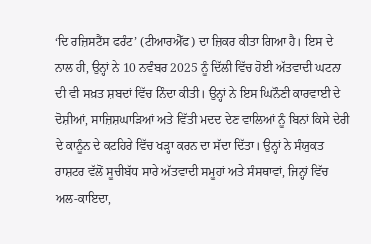‘ਦਿ ਰਜ਼ਿਸਟੈਂਸ ਫਰੰਟ’ (ਟੀਆਰਐੱਫ) ਦਾ ਜ਼ਿਕਰ ਕੀਤਾ ਗਿਆ ਹੈ। ਇਸ ਦੇ ਨਾਲ ਹੀ, ਉਨ੍ਹਾਂ ਨੇ 10 ਨਵੰਬਰ 2025 ਨੂੰ ਦਿੱਲੀ ਵਿੱਚ ਹੋਈ ਅੱਤਵਾਦੀ ਘਟਨਾ ਦੀ ਵੀ ਸਖ਼ਤ ਸ਼ਬਦਾਂ ਵਿੱਚ ਨਿੰਦਾ ਕੀਤੀ। ਉਨ੍ਹਾਂ ਨੇ ਇਸ ਘਿਨੌਣੀ ਕਾਰਵਾਈ ਦੇ ਦੋਸ਼ੀਆਂ, ਸਾਜ਼ਿਸ਼ਘਾੜਿਆਂ ਅਤੇ ਵਿੱਤੀ ਮਦਦ ਦੇਣ ਵਾਲਿਆਂ ਨੂੰ ਬਿਨਾਂ ਕਿਸੇ ਦੇਰੀ ਦੇ ਕਾਨੂੰਨ ਦੇ ਕਟਹਿਰੇ ਵਿੱਚ ਖੜ੍ਹਾ ਕਰਨ ਦਾ ਸੱਦਾ ਦਿੱਤਾ। ਉਨ੍ਹਾਂ ਨੇ ਸੰਯੁਕਤ ਰਾਸ਼ਟਰ ਵੱਲੋਂ ਸੂਚੀਬੱਧ ਸਾਰੇ ਅੱਤਵਾਦੀ ਸਮੂਹਾਂ ਅਤੇ ਸੰਸਥਾਵਾਂ, ਜਿਨ੍ਹਾਂ ਵਿੱਚ ਅਲ-ਕਾਇਦਾ,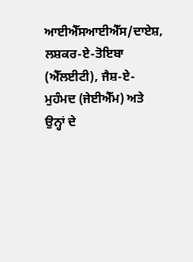ਆਈਐੱਸਆਈਐੱਸ/ਦਾਏਸ਼, ਲਸ਼ਕਰ-ਏ-ਤੋਇਬਾ (ਐੱਲਈਟੀ), ਜੈਸ਼-ਏ-ਮੁਹੰਮਦ (ਜੇਈਐੱਮ) ਅਤੇ ਉਨ੍ਹਾਂ ਦੇ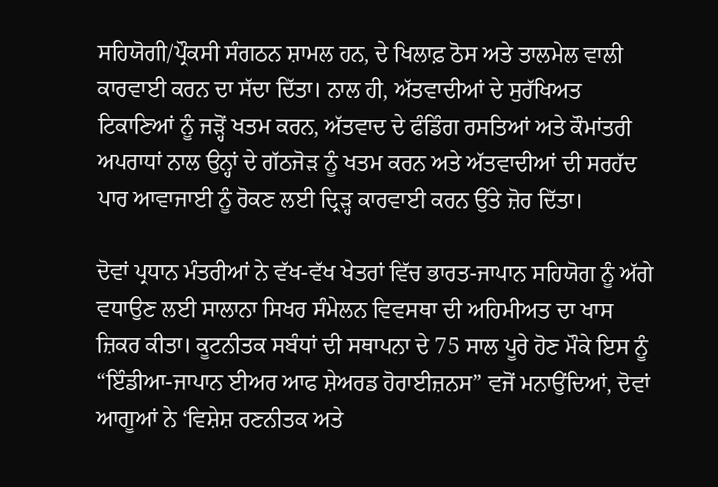ਸਹਿਯੋਗੀ/ਪ੍ਰੌਕਸੀ ਸੰਗਠਨ ਸ਼ਾਮਲ ਹਨ, ਦੇ ਖਿਲਾਫ਼ ਠੋਸ ਅਤੇ ਤਾਲਮੇਲ ਵਾਲੀ ਕਾਰਵਾਈ ਕਰਨ ਦਾ ਸੱਦਾ ਦਿੱਤਾ। ਨਾਲ ਹੀ, ਅੱਤਵਾਦੀਆਂ ਦੇ ਸੁਰੱਖਿਅਤ ਟਿਕਾਣਿਆਂ ਨੂੰ ਜੜ੍ਹੋਂ ਖਤਮ ਕਰਨ, ਅੱਤਵਾਦ ਦੇ ਫੰਡਿੰਗ ਰਸਤਿਆਂ ਅਤੇ ਕੌਮਾਂਤਰੀ ਅਪਰਾਧਾਂ ਨਾਲ ਉਨ੍ਹਾਂ ਦੇ ਗੱਠਜੋੜ ਨੂੰ ਖਤਮ ਕਰਨ ਅਤੇ ਅੱਤਵਾਦੀਆਂ ਦੀ ਸਰਹੱਦ ਪਾਰ ਆਵਾਜਾਈ ਨੂੰ ਰੋਕਣ ਲਈ ਦ੍ਰਿੜ੍ਹ ਕਾਰਵਾਈ ਕਰਨ ਉੱਤੇ ਜ਼ੋਰ ਦਿੱਤਾ।

ਦੋਵਾਂ ਪ੍ਰਧਾਨ ਮੰਤਰੀਆਂ ਨੇ ਵੱਖ-ਵੱਖ ਖੇਤਰਾਂ ਵਿੱਚ ਭਾਰਤ-ਜਾਪਾਨ ਸਹਿਯੋਗ ਨੂੰ ਅੱਗੇ ਵਧਾਉਣ ਲਈ ਸਾਲਾਨਾ ਸਿਖਰ ਸੰਮੇਲਨ ਵਿਵਸਥਾ ਦੀ ਅਹਿਮੀਅਤ ਦਾ ਖਾਸ ਜ਼ਿਕਰ ਕੀਤਾ। ਕੂਟਨੀਤਕ ਸਬੰਧਾਂ ਦੀ ਸਥਾਪਨਾ ਦੇ 75 ਸਾਲ ਪੂਰੇ ਹੋਣ ਮੌਕੇ ਇਸ ਨੂੰ “ਇੰਡੀਆ-ਜਾਪਾਨ ਈਅਰ ਆਫ ਸ਼ੇਅਰਡ ਹੋਰਾਈਜ਼ਨਸ” ਵਜੋਂ ਮਨਾਉਂਦਿਆਂ, ਦੋਵਾਂ ਆਗੂਆਂ ਨੇ ‘ਵਿਸ਼ੇਸ਼ ਰਣਨੀਤਕ ਅਤੇ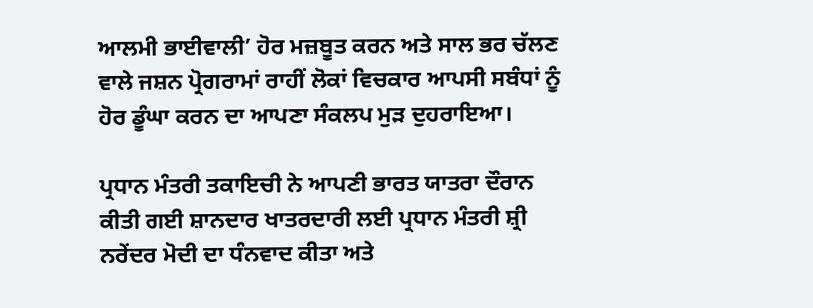ਆਲਮੀ ਭਾਈਵਾਲੀ’ ਹੋਰ ਮਜ਼ਬੂਤ ਕਰਨ ਅਤੇ ਸਾਲ ਭਰ ਚੱਲਣ ਵਾਲੇ ਜਸ਼ਨ ਪ੍ਰੋਗਰਾਮਾਂ ਰਾਹੀਂ ਲੋਕਾਂ ਵਿਚਕਾਰ ਆਪਸੀ ਸਬੰਧਾਂ ਨੂੰ ਹੋਰ ਡੂੰਘਾ ਕਰਨ ਦਾ ਆਪਣਾ ਸੰਕਲਪ ਮੁੜ ਦੁਹਰਾਇਆ।

ਪ੍ਰਧਾਨ ਮੰਤਰੀ ਤਕਾਇਚੀ ਨੇ ਆਪਣੀ ਭਾਰਤ ਯਾਤਰਾ ਦੌਰਾਨ ਕੀਤੀ ਗਈ ਸ਼ਾਨਦਾਰ ਖਾਤਰਦਾਰੀ ਲਈ ਪ੍ਰਧਾਨ ਮੰਤਰੀ ਸ਼੍ਰੀ ਨਰੇਂਦਰ ਮੋਦੀ ਦਾ ਧੰਨਵਾਦ ਕੀਤਾ ਅਤੇ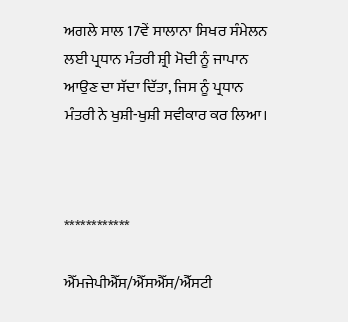ਅਗਲੇ ਸਾਲ 17ਵੇਂ ਸਾਲਾਨਾ ਸਿਖਰ ਸੰਮੇਲਨ ਲਈ ਪ੍ਰਧਾਨ ਮੰਤਰੀ ਸ਼੍ਰੀ ਮੋਦੀ ਨੂੰ ਜਾਪਾਨ ਆਉਣ ਦਾ ਸੱਦਾ ਦਿੱਤਾ, ਜਿਸ ਨੂੰ ਪ੍ਰਧਾਨ ਮੰਤਰੀ ਨੇ ਖੁਸ਼ੀ-ਖੁਸ਼ੀ ਸਵੀਕਾਰ ਕਰ ਲਿਆ।



************

ਐੱਮਜੇਪੀਐੱਸ/ਐੱਸਐੱਸ/ਐੱਸਟੀ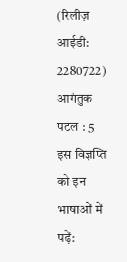(रिलीज़ आईडी: 2280722) आगंतुक पटल : 5
इस विज्ञप्ति को इन भाषाओं में पढ़ें: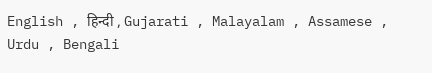English , हिन्दी , Gujarati , Malayalam , Assamese , Urdu , Bengali